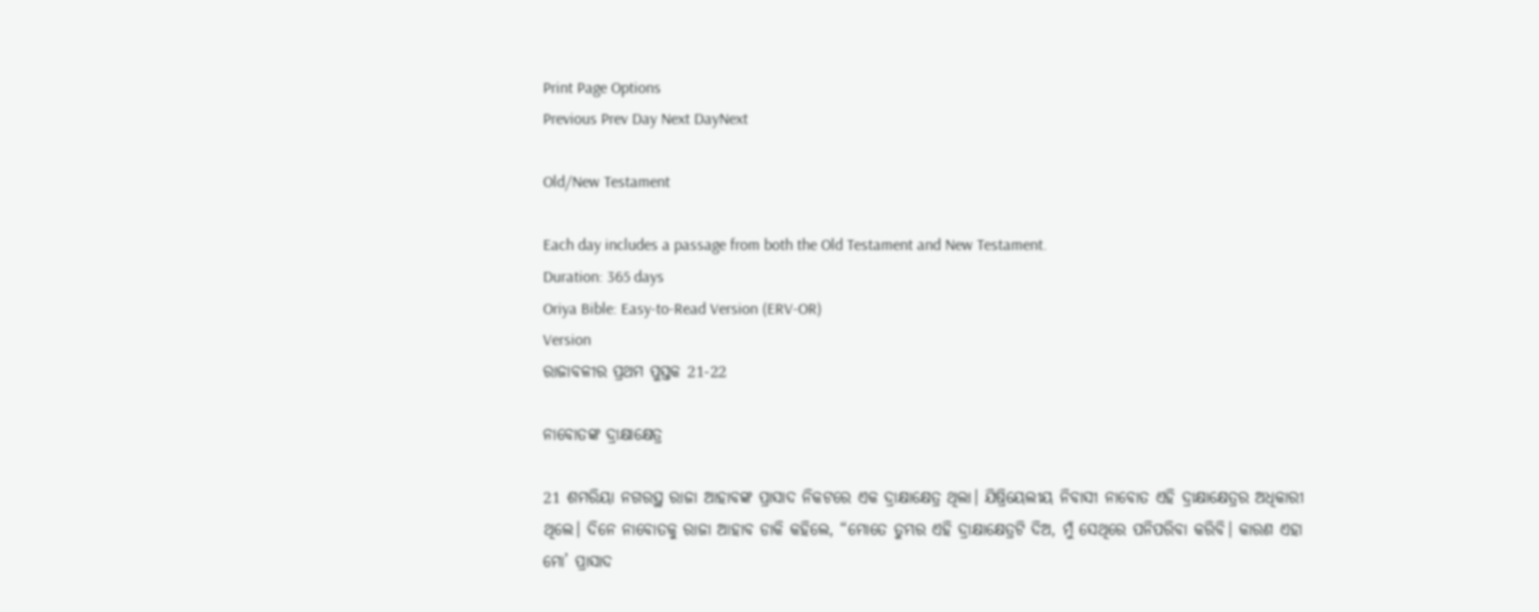Print Page Options
Previous Prev Day Next DayNext

Old/New Testament

Each day includes a passage from both the Old Testament and New Testament.
Duration: 365 days
Oriya Bible: Easy-to-Read Version (ERV-OR)
Version
ରାଜାବଳୀର ପ୍ରଥମ ପୁସ୍ତକ 21-22

ନାବୋତଙ୍କ ଦ୍ରାକ୍ଷାକ୍ଷେତ୍ର

21 ଶମରିୟା ନଗରସ୍ଥ ରାଜା ଆହାବଙ୍କ ପ୍ରାସାଦ ନିକଟରେ ଏକ ଦ୍ରାକ୍ଷାକ୍ଷେତ୍ର ଥିଲା। ଯିଷ୍ରିୟେଲୀୟ ନିବାସୀ ନାବୋତ ଏହି ଦ୍ରାକ୍ଷାକ୍ଷେତ୍ରର ଅଧିକାରୀ ଥିଲେ। ଦିନେ ନାବୋତକୁ ରାଜା ଆହାବ ଡାକି କହିଲେ, “ମୋତେ ତୁମ୍ଭର ଏହି ଦ୍ରାକ୍ଷାକ୍ଷେତ୍ରଟି ଦିଅ, ମୁଁ ସେଥିରେ ପନିପରିବା କରିବି। କାରଣ ଏହା ମୋ’ ପ୍ରାସାଦ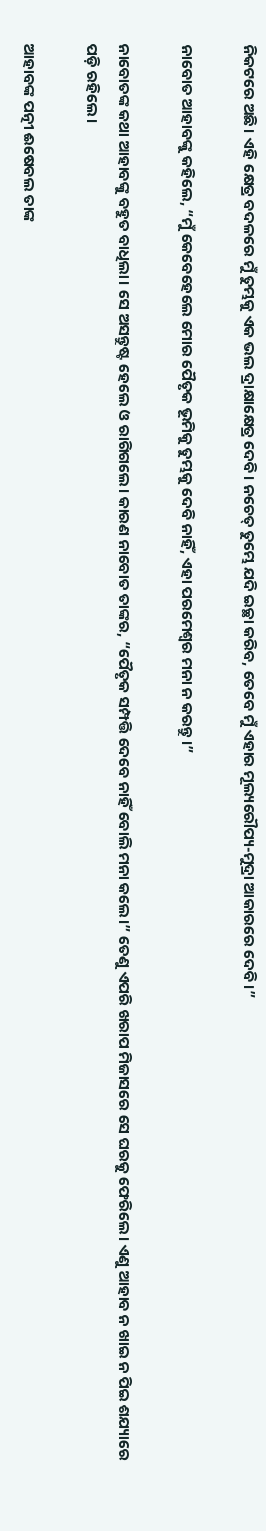ନିକଟରେ ଅଛି। ଏହି କ୍ଷେତ୍ର ବଦଳରେ ମୁଁ ତୁମ୍ଭକୁ ଏକ ଭଲ ଦ୍ରାକ୍ଷାକ୍ଷେତ୍ର ଦେବି। ନଚେତ୍ ତୁମ୍ଭେ ଯଦି ଇଚ୍ଛା କରିବ, ତେବେ ମୁଁ ଏହାର ମୂଲ୍ୟରୌପ୍ୟ-ମୁଦ୍ରା ଆକାରରେ ଦେବି।”

ନାବୋତ ଆହାବଙ୍କୁ କହିଲେ, “ମୁଁ କେବେହେଲେ ମୋର ପୈତୃକ ଭୂମିକୁ ତୁମ୍ଭକୁ ଦେବି ନାହିଁ, ଏହା ପରମେଶ୍ୱର ମନା ନ କରନ୍ତୁ।”

ନାବୋତଙ୍କ କଥା ଆହାବଙ୍କୁ ବହୁତ ବାଧିଲା। ସେ ଅସନ୍ତୁଷ୍ଟ ହେଲେ ଓ ରାଗିଗଲେ। କାରଣ ନାବୋତ ତାଙ୍କର, “ପୈତୃକ ସମ୍ପତ୍ତି ଦେବେ ନାହିଁ ବୋଲି ମନା କଲେ।” ତେଣୁ ଏପରି ଖରାପ ମିଜାସରେ ସେ ଘରକୁ ଫେରିଲେ। ଏଣୁ ଆହାବ ନ ଖାଇ ନ ପିଇ ଶଯ୍ୟାରେ ପଡ଼ି ରହିଲେ।

ଆହାବଙ୍କ ପତ୍ନୀ ଈଷେବଲ ତାଙ୍କ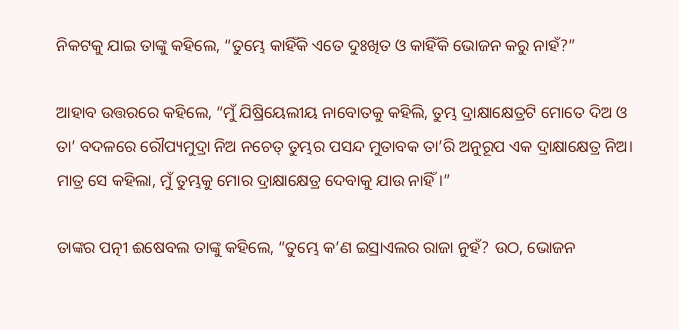ନିକଟକୁ ଯାଇ ତାଙ୍କୁ କହିଲେ, “ତୁମ୍ଭେ କାହିଁକି ଏତେ ଦୁଃଖିତ ଓ କାହିଁକି ଭୋଜନ କରୁ ନାହଁ?”

ଆହାବ ଉତ୍ତରରେ କହିଲେ, “ମୁଁ ଯିଷ୍ରିୟେଲୀୟ ନାବୋତକୁ କହିଲି, ତୁମ୍ଭ ଦ୍ରାକ୍ଷାକ୍ଷେତ୍ରଟି ମୋତେ ଦିଅ ଓ ତା’ ବଦଳରେ ରୌପ୍ୟମୁଦ୍ରା ନିଅ ନଚେତ୍ ତୁମ୍ଭର ପସନ୍ଦ ମୁତାବକ ତା’ରି ଅନୁରୂପ ଏକ ଦ୍ରାକ୍ଷାକ୍ଷେତ୍ର ନିଅ। ମାତ୍ର ସେ କହିଲା, ମୁଁ ତୁମ୍ଭକୁ ମୋର ଦ୍ରାକ୍ଷାକ୍ଷେତ୍ର ଦେବାକୁ ଯାଉ ନାହିଁ।”

ତାଙ୍କର ପତ୍ନୀ ଈଷେବଲ ତାଙ୍କୁ କହିଲେ, “ତୁମ୍ଭେ କ’ଣ ଇସ୍ରାଏଲର ରାଜା ନୁହଁ? ଉଠ, ଭୋଜନ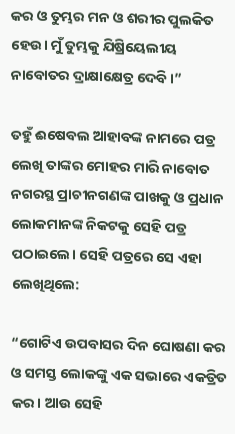କର ଓ ତୁମ୍ଭର ମନ ଓ ଶରୀର ପୁଲକିତ ହେଉ। ମୁଁ ତୁମ୍ଭକୁ ଯିଷ୍ରିୟେଲୀୟ ନାବୋତର ଦ୍ରାକ୍ଷାକ୍ଷେତ୍ର ଦେବି।”

ତହୁଁ ଈଷେବଲ ଆହାବଙ୍କ ନାମରେ ପତ୍ର ଲେଖି ତାଙ୍କର ମୋହର ମାରି ନାବୋତ ନଗରସ୍ଥ ପ୍ରାଚୀନଗଣଙ୍କ ପାଖକୁ ଓ ପ୍ରଧାନ ଲୋକମାନଙ୍କ ନିକଟକୁ ସେହି ପତ୍ର ପଠାଇଲେ। ସେହି ପତ୍ରରେ ସେ ଏହା ଲେଖିଥିଲେ:

“ଗୋଟିଏ ଉପବାସର ଦିନ ଘୋଷଣା କର ଓ ସମସ୍ତ ଲୋକଙ୍କୁ ଏକ ସଭାରେ ଏକତ୍ରିତ କର। ଆଉ ସେହି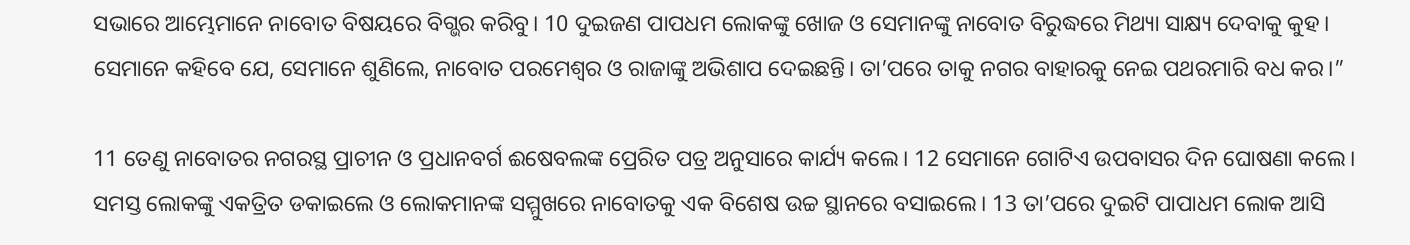ସଭାରେ ଆମ୍ଭେମାନେ ନାବୋତ ବିଷୟରେ ବିଗ୍ଭର କରିବୁ। 10 ଦୁଇଜଣ ପାପଧମ ଲୋକଙ୍କୁ ଖୋଜ ଓ ସେମାନଙ୍କୁ ନାବୋତ ବିରୁଦ୍ଧରେ ମିଥ୍ୟା ସାକ୍ଷ୍ୟ ଦେବାକୁ କୁହ। ସେମାନେ କହିବେ ଯେ, ସେମାନେ ଶୁଣିଲେ, ନାବୋତ ପରମେଶ୍ୱର ଓ ରାଜାଙ୍କୁ ଅଭିଶାପ ଦେଇଛନ୍ତି। ତା’ପରେ ତାକୁ ନଗର ବାହାରକୁ ନେଇ ପଥରମାରି ବଧ କର।”

11 ତେଣୁ ନାବୋତର ନଗରସ୍ଥ ପ୍ରାଚୀନ ଓ ପ୍ରଧାନବର୍ଗ ଈଷେବଲଙ୍କ ପ୍ରେରିତ ପତ୍ର ଅନୁସାରେ କାର୍ଯ୍ୟ କଲେ। 12 ସେମାନେ ଗୋଟିଏ ଉପବାସର ଦିନ ଘୋଷଣା କଲେ। ସମସ୍ତ ଲୋକଙ୍କୁ ଏକତ୍ରିତ ଡକାଇଲେ ଓ ଲୋକମାନଙ୍କ ସମ୍ମୁଖରେ ନାବୋତକୁ ଏକ ବିଶେଷ ଉଚ୍ଚ ସ୍ଥାନରେ ବସାଇଲେ। 13 ତା’ପରେ ଦୁଇଟି ପାପାଧମ ଲୋକ ଆସି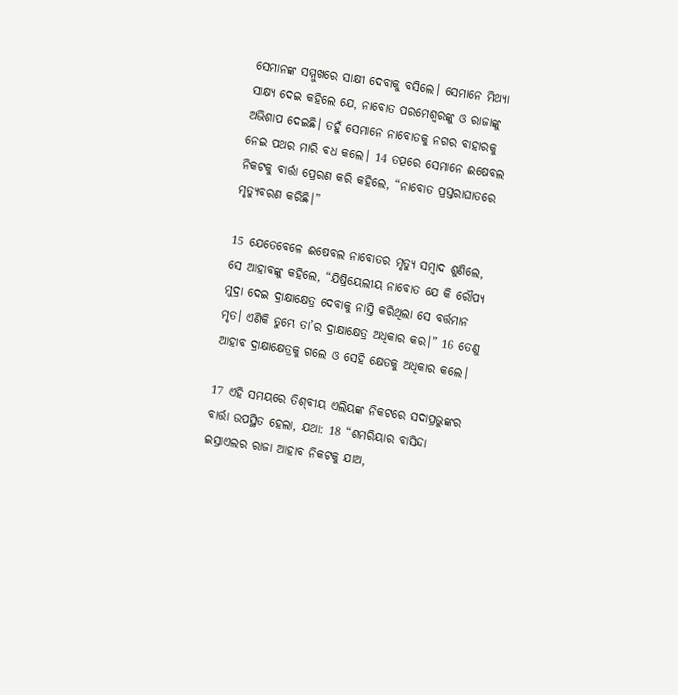ସେମାନଙ୍କ ସମ୍ମୁଖରେ ସାକ୍ଷୀ ଦେବାକୁ ବସିଲେ। ସେମାନେ ମିଥ୍ୟା ସାକ୍ଷ୍ୟ ଦେଇ କହିଲେ ଯେ, ନାବୋତ ପରମେଶ୍ୱରଙ୍କୁ ଓ ରାଜାଙ୍କୁ ଅଭିଶାପ ଦେଇଛି। ତହୁଁ ସେମାନେ ନାବୋତକୁ ନଗର ବାହାରକୁ ନେଇ ପଥର ମାରି ବଧ କଲେ। 14 ତତ୍ପରେ ସେମାନେ ଈଷେବଲ ନିକଟକୁ ବାର୍ତ୍ତା ପ୍ରେରଣ କରି କହିଲେ, “ନାବୋତ ପ୍ରସ୍ତରାଘାତରେ ମୃତ୍ୟୁବରଣ କରିଛି।”

15 ଯେତେବେଳେ ଈଷେବଲ ନାବୋତର ମୃତ୍ୟୁ ସମ୍ବାଦ ଶୁଣିଲେ, ସେ ଆହାବଙ୍କୁ କହିଲେ, “ଯିଷ୍ରିୟେଲୀୟ ନାବୋତ ଯେ କି ରୌପ୍ୟ ମୁଦ୍ରା ଦେଇ ଦ୍ରାକ୍ଷାକ୍ଷେତ୍ର ଦେବାକୁ ନାସ୍ତି କରିଥିଲା ସେ ବର୍ତ୍ତମାନ ମୃତ। ଏଣିକି ତୁମ୍ଭେ ତା’ର ଦ୍ରାକ୍ଷାକ୍ଷେତ୍ର ଅଧିକାର କର।” 16 ତେଣୁ ଆହାବ ଦ୍ରାକ୍ଷାକ୍ଷେତ୍ରକୁ ଗଲେ ଓ ସେହି କ୍ଷେତକୁ ଅଧିକାର କଲେ।

17 ଏହି ସମୟରେ ତି‌‌‌‌ଶ୍‌ବୀୟ ଏଲିୟଙ୍କ ନିକଟରେ ସଦାପ୍ରଭୁଙ୍କର ବାର୍ତ୍ତା ଉପସ୍ଥିତ ହେଲା, ଯଥା: 18 “ଶମରିୟାର ବାସିନ୍ଦା ଇସ୍ରାଏଲର ରାଜା ଆହାବ ନିକଟକୁ ଯାଅ,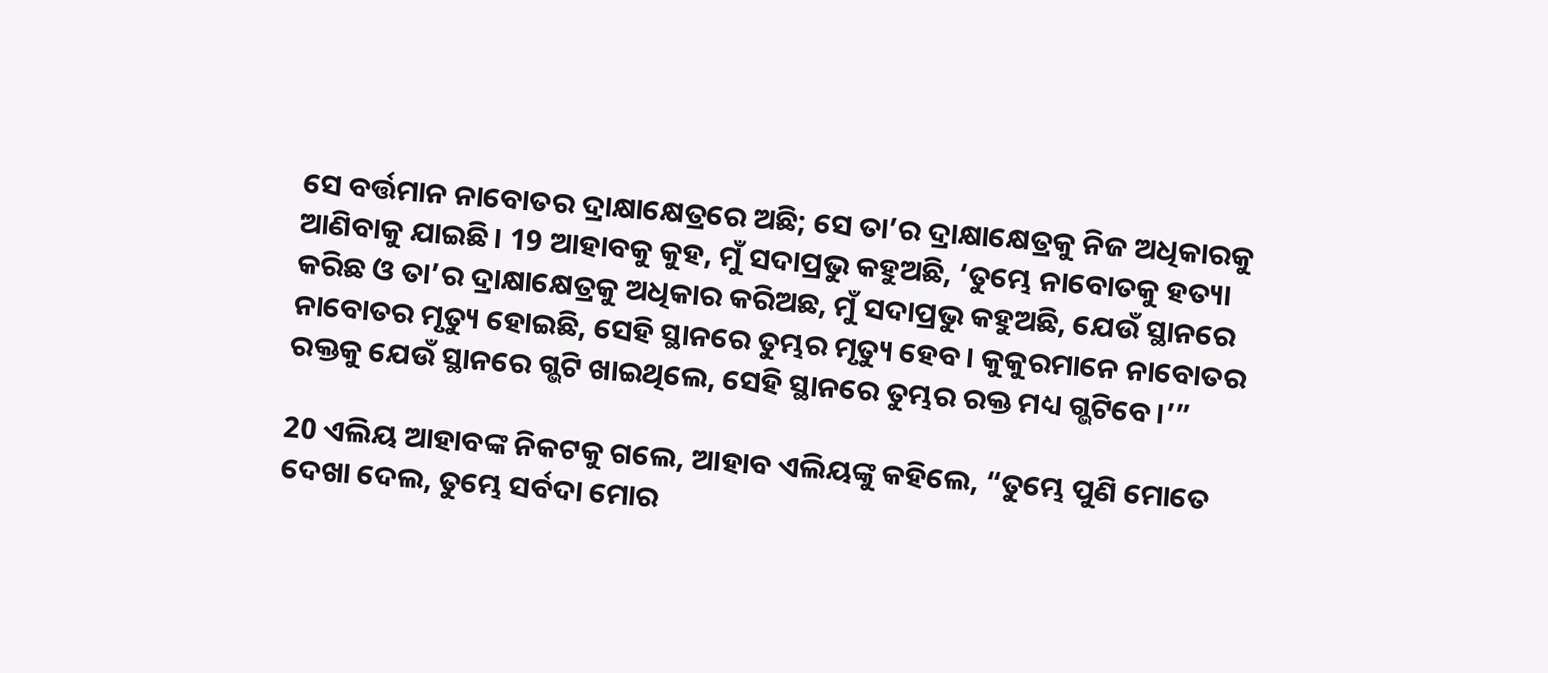ସେ ବର୍ତ୍ତମାନ ନାବୋତର ଦ୍ରାକ୍ଷାକ୍ଷେତ୍ରରେ ଅଛି; ସେ ତା’ର ଦ୍ରାକ୍ଷାକ୍ଷେତ୍ରକୁ ନିଜ ଅଧିକାରକୁ ଆଣିବାକୁ ଯାଇଛି। 19 ଆହାବକୁ କୁହ, ମୁଁ ସଦାପ୍ରଭୁ କହୁଅଛି, ‘ତୁମ୍ଭେ ନାବୋତକୁ ହତ୍ୟା କରିଛ ଓ ତା’ର ଦ୍ରାକ୍ଷାକ୍ଷେତ୍ରକୁ ଅଧିକାର କରିଅଛ, ମୁଁ ସଦାପ୍ରଭୁ କହୁଅଛି, ଯେଉଁ ସ୍ଥାନରେ ନାବୋତର ମୃତ୍ୟୁ ହୋଇଛି, ସେହି ସ୍ଥାନରେ ତୁମ୍ଭର ମୃତ୍ୟୁ ହେବ। କୁକୁରମାନେ ନାବୋତର ରକ୍ତକୁ ଯେଉଁ ସ୍ଥାନରେ ଗ୍ଭଟି ଖାଇଥିଲେ, ସେହି ସ୍ଥାନରେ ତୁମ୍ଭର ରକ୍ତ ମଧ୍ୟ ଗ୍ଭଟିବେ।’”

20 ଏଲିୟ ଆହାବଙ୍କ ନିକଟକୁ ଗଲେ, ଆହାବ ଏଲିୟଙ୍କୁ କହିଲେ, “ତୁମ୍ଭେ ପୁଣି ମୋତେ ଦେଖା ଦେଲ, ତୁମ୍ଭେ ସର୍ବଦା ମୋର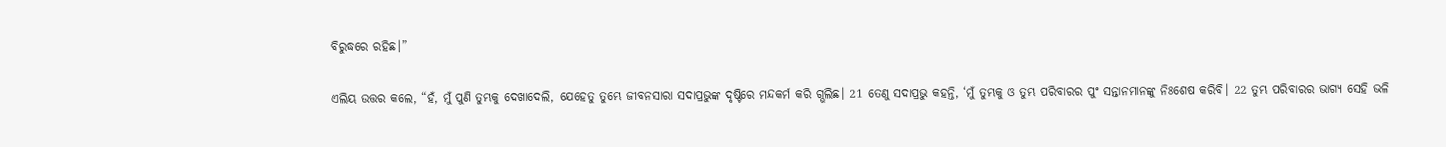ବିରୁଦ୍ଧରେ ରହିଛ।”

ଏଲିୟ ଉତ୍ତର କଲେ, “ହଁ, ମୁଁ ପୁଣି ତୁମ୍ଭକୁ ଦେଖାଦେଲି, ଯେହେତୁ ତୁମ୍ଭେ ଜୀବନସାରା ସଦାପ୍ରଭୁଙ୍କ ଦୃଷ୍ଟିରେ ମନ୍ଦକର୍ମ କରି ଗ୍ଭଲିଛ। 21 ତେଣୁ ସଦାପ୍ରଭୁ କହନ୍ତି, ‘ମୁଁ ତୁମ୍ଭକୁ ଓ ତୁମ୍ଭ ପରିବାରର ପୁଂ ସନ୍ତାନମାନଙ୍କୁ ନିଃଶେଷ କରିବି। 22 ତୁମ୍ଭ ପରିବାରର ଭାଗ୍ୟ ସେହି ଭଳି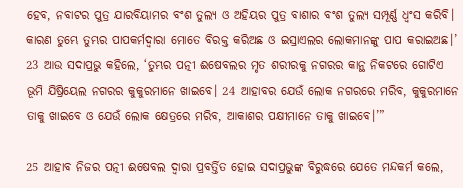ହେବ, ନବାଟର ପୁତ୍ର ଯାରବିୟାମର ବଂଶ ତୁଲ୍ୟ ଓ ଅହିୟର ପୁତ୍ର ବାଶାର ବଂଶ ତୁଲ୍ୟ ସମ୍ପୂର୍ଣ୍ଣ ଧ୍ୱଂସ କରିବି। କାରଣ ତୁମ୍ଭେ ତୁମ୍ଭର ପାପକର୍ମଦ୍ୱାରା ମୋତେ ବିରକ୍ତ କରିଅଛ ଓ ଇସ୍ରାଏଲର ଲୋକମାନଙ୍କୁ ପାପ କରାଇଅଛ।’ 23 ଆଉ ସଦାପ୍ରଭୁ କହିଲେ, ‘ତୁମ୍ଭର ପତ୍ନୀ ଈଷେବଲର ମୃତ ଶରୀରକୁ ନଗରର କାନ୍ଥ ନିକଟରେ ଗୋଟିଏ ଭୂମି ଯିଷ୍ରିୟେଲ ନଗରର କୁକୁରମାନେ ଖାଇବେ। 24 ଆହାବର ଯେଉଁ ଲୋକ ନଗରରେ ମରିବ, କୁକୁରମାନେ ତାକୁ ଖାଇବେ ଓ ଯେଉଁ ଲୋକ କ୍ଷେତ୍ରରେ ମରିବ, ଆକାଶର ପକ୍ଷୀମାନେ ତାକୁ ଖାଇବେ।’”

25 ଆହାବ ନିଜର ପତ୍ନୀ ଈଷେବଲ ଦ୍ୱାରା ପ୍ରବର୍ତ୍ତିତ ହୋଇ ସଦାପ୍ରଭୁଙ୍କ ବିରୁଦ୍ଧରେ ଯେତେ ମନ୍ଦକର୍ମ କଲେ,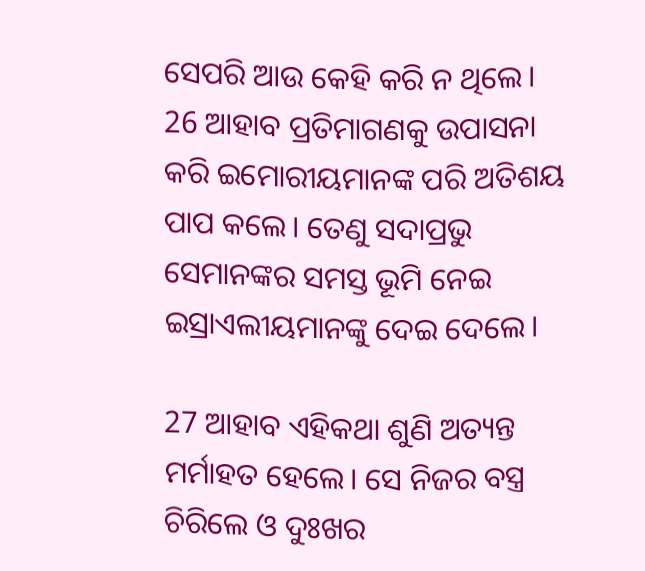ସେପରି ଆଉ କେହି କରି ନ ଥିଲେ। 26 ଆହାବ ପ୍ରତିମାଗଣକୁ ଉପାସନା କରି ଇମୋରୀୟମାନଙ୍କ ପରି ଅତିଶୟ ପାପ କଲେ। ତେଣୁ ସଦାପ୍ରଭୁ ସେମାନଙ୍କର ସମସ୍ତ ଭୂମି ନେଇ ଇସ୍ରାଏଲୀୟମାନଙ୍କୁ ଦେଇ ଦେଲେ।

27 ଆହାବ ଏହିକଥା ଶୁଣି ଅତ୍ୟନ୍ତ ମର୍ମାହତ ହେଲେ। ସେ ନିଜର ବସ୍ତ୍ର ଚିରିଲେ ଓ ଦୁଃଖର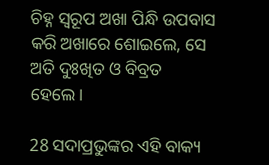ଚିହ୍ନ ସ୍ୱରୂପ ଅଖା ପିନ୍ଧି ଉପବାସ କରି ଅଖାରେ ଶୋଇଲେ, ସେ ଅତି ଦୁଃଖିତ ଓ ବିବ୍ରତ ହେଲେ।

28 ସଦାପ୍ରଭୁଙ୍କର ଏହି ବାକ୍ୟ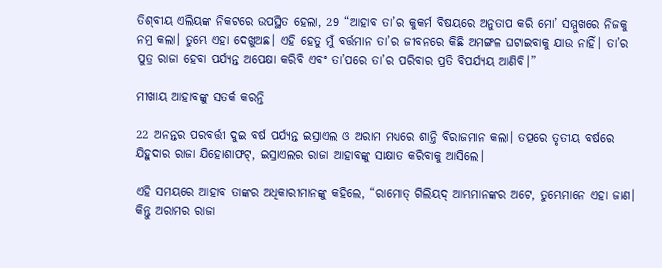ତି‌‌‌‌ଶ୍‌ବୀୟ ଏଲିୟଙ୍କ ନିକଟରେ ଉପସ୍ଥିତ ହେଲା, 29 “ଆହାବ ତା’ର କୁକର୍ମ ବିଷୟରେ ଅନୁତାପ କରି ମୋ’ ସମ୍ମୁଖରେ ନିଜକୁ ନମ୍ର କଲା। ତୁମ୍ଭେ ଏହା ଦେଖୁଅଛ। ଏହି ହେତୁ ମୁଁ ବର୍ତ୍ତମାନ ତା’ର ଜୀବନରେ କିଛି ଅମଙ୍ଗଳ ଘଟାଇବାକୁ ଯାଉ ନାହିଁ। ତା’ର ପୁତ୍ର ରାଜା ହେବା ପର୍ଯ୍ୟନ୍ତ ଅପେକ୍ଷା କରିବି ଏବଂ ତା’ପରେ ତା’ର ପରିବାର ପ୍ରତି ବିପର୍ଯ୍ୟୟ ଆଣିବି।”

ମୀଖାୟ ଆହାବଙ୍କୁ ସତର୍କ କରନ୍ତି

22 ଅନନ୍ତର ପରବର୍ତ୍ତୀ ଦୁଇ ବର୍ଷ ପର୍ଯ୍ୟନ୍ତ ଇସ୍ରାଏଲ ଓ ଅରାମ ମଧ୍ୟରେ ଶାନ୍ତି ବିରାଜମାନ କଲା। ତତ୍ପରେ ତୃତୀୟ ବର୍ଷରେ ଯିହୁଦାର ରାଜା ଯିହୋଶାଫଟ୍, ଇସ୍ରାଏଲର ରାଜା ଆହାବଙ୍କୁ ସାକ୍ଷାତ କରିବାକୁ ଆସିଲେ।

ଏହି ସମୟରେ ଆହାବ ତାଙ୍କର ଅଧିକାରୀମାନଙ୍କୁ କହିଲେ, “ରାମୋତ୍ ଗିଲିୟଦ୍ ଆମ୍ଭମାନଙ୍କର ଅଟେ, ତୁମ୍ଭେମାନେ ଏହା ଜାଣ। କିନ୍ତୁ ଅରାମର ରାଜା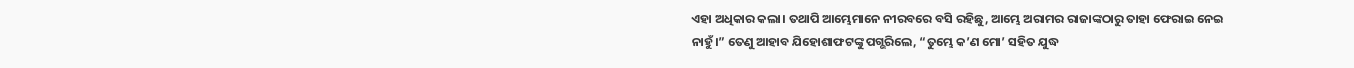ଏହା ଅଧିକାର କଲା। ତଥାପି ଆମ୍ଭେମାନେ ନୀରବରେ ବସି ରହିଛୁ, ଆମ୍ଭେ ଅରାମର ରାଜାଙ୍କଠାରୁ ତାହା ଫେରାଇ ନେଇ ନାହୁଁ।” ତେଣୁ ଆହାବ ଯିହୋଶାଫ‌ଟଙ୍କୁ ପଗ୍ଭରିଲେ, “ତୁମ୍ଭେ କ’ଣ ମୋ’ ସହିତ ଯୁଦ୍ଧ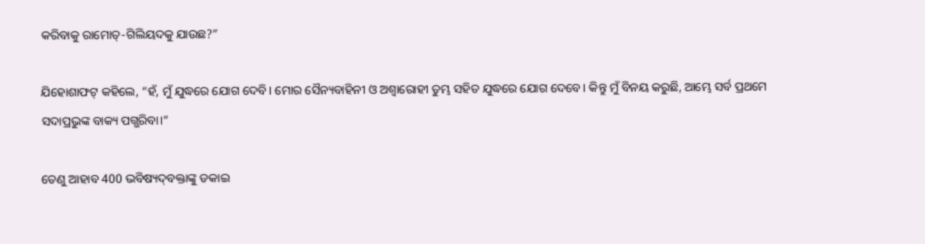କରିବାକୁ ରାମୋତ୍-ଗିଲିୟଦକୁ ଯାଉଛ?”

ଯିହୋଶାଫଟ୍ କହିଲେ, “ହଁ, ମୁଁ ଯୁଦ୍ଧରେ ଯୋଗ ଦେବି। ମୋର ସୈନ୍ୟବାହିନୀ ଓ ଅଶ୍ୱାରୋହୀ ତୁମ୍ଭ ସହିତ ଯୁଦ୍ଧରେ ଯୋଗ ଦେବେ। କିନ୍ତୁ ମୁଁ ବିନୟ କରୁଛି, ଆମ୍ଭେ ସର୍ବ ପ୍ରଥମେ ସଦାପ୍ରଭୁଙ୍କ ବାକ୍ୟ ପଗ୍ଭରିବା।”

ତେଣୁ ଆହାବ 400 ଭବିଷ୍ୟ‌ଦ୍‌ବକ୍ତାଙ୍କୁ ଡକାଇ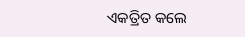ଏକତ୍ରିତ କଲେ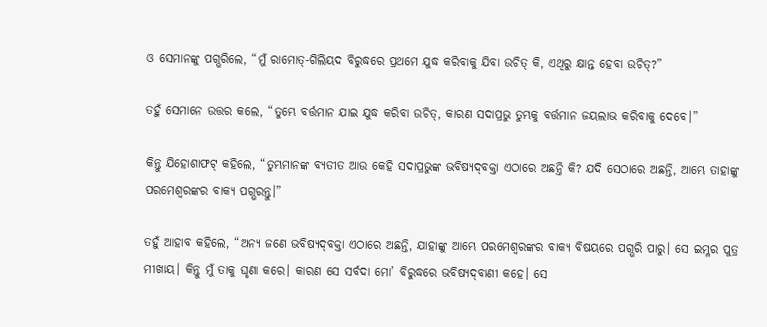ଓ ସେମାନଙ୍କୁ ପଗ୍ଭରିଲେ, “ମୁଁ ରାମୋତ୍-ଗିଲିୟଦ ବିରୁଦ୍ଧରେ ପ୍ରଥମେ ଯୁଦ୍ଧ କରିବାକୁ ଯିବା ଉଚିତ୍ କି, ଏଥିରୁ କ୍ଷାନ୍ତ ହେବା ଉଚିତ୍?”

ତହୁଁ ସେମାନେ ଉତ୍ତର କଲେ, “ତୁମ୍ଭେ ବର୍ତ୍ତମାନ ଯାଇ ଯୁଦ୍ଧ କରିବା ଉଚିତ୍, କାରଣ ସଦାପ୍ରଭୁ ତୁମ୍ଭକୁ ବର୍ତ୍ତମାନ ଜୟଲାଭ କରିବାକୁ ଦେବେ।”

କିନ୍ତୁ ଯିହୋଶାଫଟ୍ କହିଲେ, “ତୁମ୍ଭମାନଙ୍କ ବ୍ୟତୀତ ଆଉ କେହି ସଦାପ୍ରଭୁଙ୍କ ଭବିଷ୍ୟ‌ଦ୍‌ବକ୍ତା ଏଠାରେ ଅଛନ୍ତି କି? ଯଦି ସେଠାରେ ଅଛନ୍ତି, ଆମ୍ଭେ ତାହାଙ୍କୁ ପରମେଶ୍ୱରଙ୍କର ବାକ୍ୟ ପଗ୍ଭରନ୍ତୁ।”

ତହୁଁ ଆହାବ କହିଲେ, “ଅନ୍ୟ ଜଣେ ଭବିଷ୍ୟ‌ଦ୍‌ବକ୍ତା ଏଠାରେ ଅଛନ୍ତି, ଯାହାଙ୍କୁ ଆମ୍ଭେ ପରମେଶ୍ୱରଙ୍କର ବାକ୍ୟ ବିଷୟରେ ପଗ୍ଭରି ପାରୁ। ସେ ଇମ୍ଳର ପୁତ୍ର ମୀଖାୟ। କିନ୍ତୁ ମୁଁ ତାକୁ ଘୃଣା କରେ। କାରଣ ସେ ସର୍ବଦା ମୋ’ ବିରୁଦ୍ଧରେ ଭବିଷ୍ୟ‌ଦ୍‌ବାଣୀ କହେ। ସେ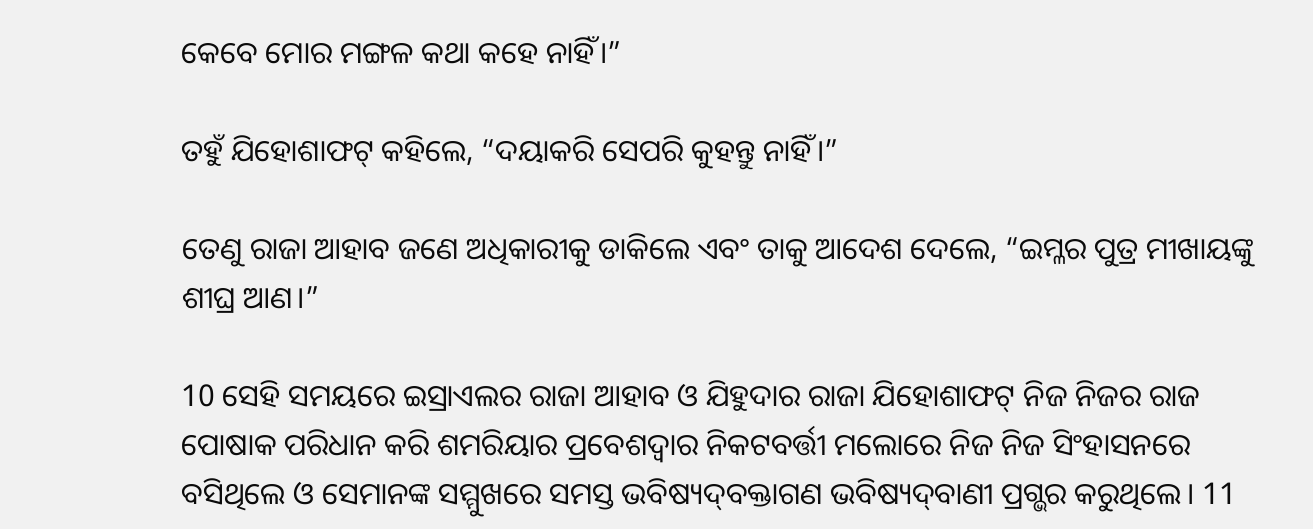କେବେ ମୋର ମଙ୍ଗଳ କଥା କହେ ନାହିଁ।”

ତହୁଁ ଯିହୋଶାଫଟ୍ କହିଲେ, “ଦୟାକରି ସେପରି କୁହନ୍ତୁ ନାହିଁ।”

ତେଣୁ ରାଜା ଆହାବ ଜଣେ ଅଧିକାରୀକୁ ଡାକିଲେ ଏବଂ ତାକୁ ଆଦେଶ ଦେଲେ, “ଇମ୍ଳର ପୁତ୍ର ମୀଖାୟଙ୍କୁ ଶୀଘ୍ର ଆଣ।”

10 ସେହି ସମୟରେ ଇସ୍ରାଏଲର ରାଜା ଆହାବ ଓ ଯିହୁଦାର ରାଜା ଯିହୋଶାଫଟ୍ ନିଜ ନିଜର ରାଜ ପୋଷାକ ପରିଧାନ କରି ଶମରିୟାର ପ୍ରବେଶଦ୍ୱାର ନିକଟବର୍ତ୍ତୀ ମଲୋରେ ନିଜ ନିଜ ସିଂହାସନରେ ବସିଥିଲେ ଓ ସେମାନଙ୍କ ସମ୍ମୁଖରେ ସମସ୍ତ ଭବିଷ୍ୟ‌ଦ୍‌ବକ୍ତାଗଣ ଭବିଷ୍ୟ‌ଦ୍‌ବାଣୀ ପ୍ରଗ୍ଭର କରୁଥିଲେ। 11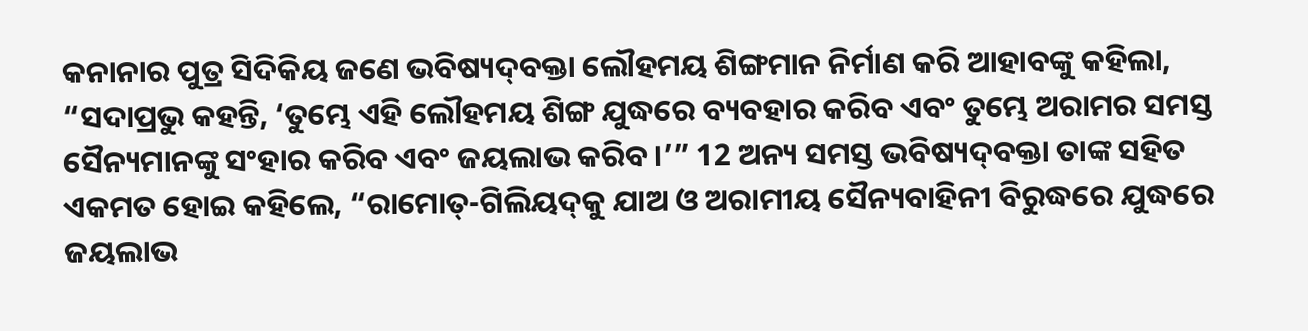କନାନାର ପୁତ୍ର ସିଦିକିୟ ଜଣେ ଭବିଷ୍ୟ‌ଦ୍‌ବକ୍ତା ଲୌହମୟ ଶିଙ୍ଗମାନ ନିର୍ମାଣ କରି ଆହାବଙ୍କୁ କହିଲା, “ସଦାପ୍ରଭୁ କହନ୍ତି, ‘ତୁମ୍ଭେ ଏହି ଲୌହମୟ ଶିଙ୍ଗ ଯୁଦ୍ଧରେ ବ୍ୟବହାର କରିବ ଏବଂ ତୁମ୍ଭେ ଅରାମର ସମସ୍ତ ସୈନ୍ୟମାନଙ୍କୁ ସଂହାର କରିବ ଏବଂ ଜୟଲାଭ କରିବ।’” 12 ଅନ୍ୟ ସମସ୍ତ ଭବିଷ୍ୟ‌ଦ୍‌ବକ୍ତା ତାଙ୍କ ସହିତ ଏକମତ ହୋଇ କହିଲେ, “ରାମୋତ୍-ଗିଲିୟ‌ଦ୍‌କୁ ଯାଅ ଓ ଅରାମୀୟ ସୈନ୍ୟବାହିନୀ ବିରୁଦ୍ଧରେ ଯୁଦ୍ଧରେ ଜୟଲାଭ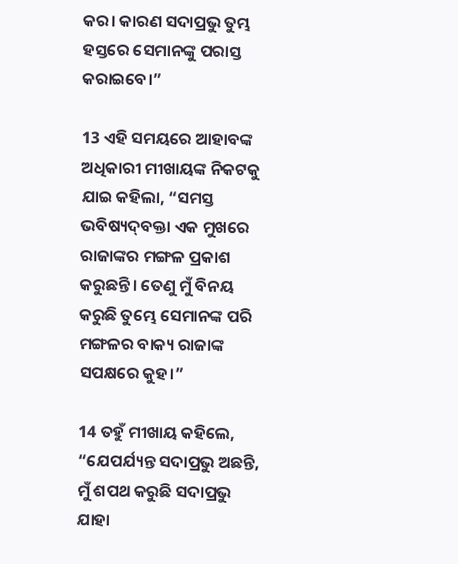କର। କାରଣ ସଦାପ୍ରଭୁ ତୁମ୍ଭ ହସ୍ତରେ ସେମାନଙ୍କୁ ପରାସ୍ତ କରାଇବେ।”

13 ଏହି ସମୟରେ ଆହାବଙ୍କ ଅଧିକାରୀ ମୀଖାୟଙ୍କ ନିକଟକୁ ଯାଇ କହିଲା, “ସମସ୍ତ ଭବିଷ୍ୟ‌ଦ୍‌ବକ୍ତା ଏକ ମୁଖରେ ରାଜାଙ୍କର ମଙ୍ଗଳ ପ୍ରକାଶ କରୁଛନ୍ତି। ତେଣୁ ମୁଁ ବିନୟ କରୁଛି ତୁମ୍ଭେ ସେମାନଙ୍କ ପରି ମଙ୍ଗଳର ବାକ୍ୟ ରାଜାଙ୍କ ସପକ୍ଷରେ କୁହ।”

14 ତହୁଁ ମୀଖାୟ କହିଲେ, “ଯେପର୍ଯ୍ୟନ୍ତ ସଦାପ୍ରଭୁ ଅଛନ୍ତି, ମୁଁ ଶପଥ କରୁଛି ସଦାପ୍ରଭୁ ଯାହା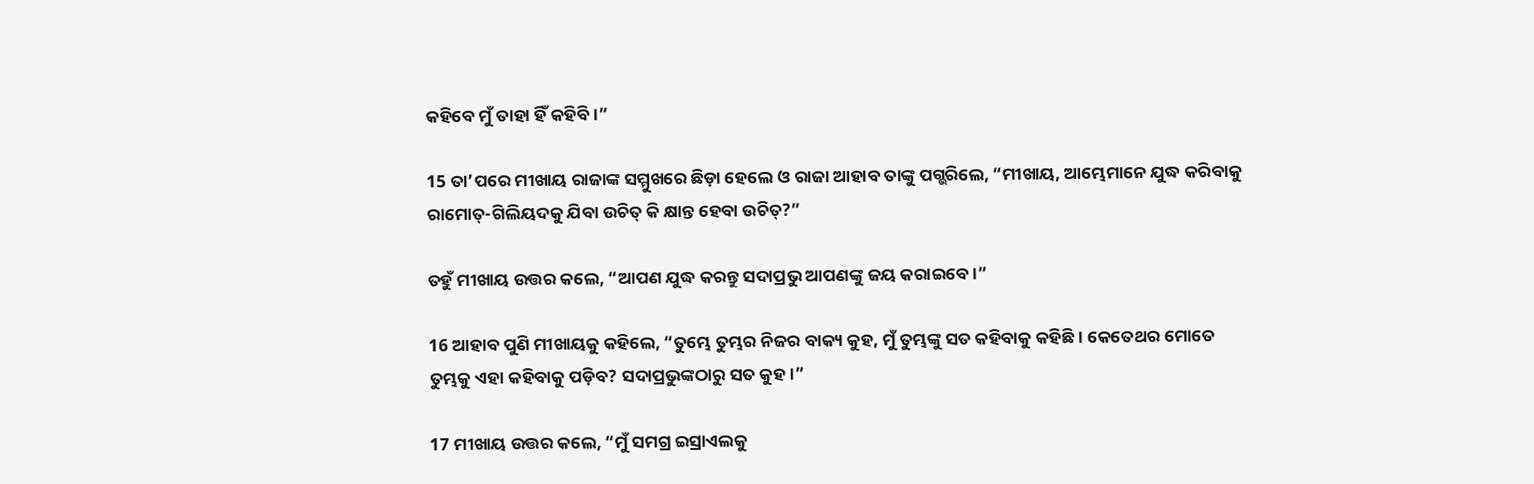କହିବେ ମୁଁ ତାହା ହିଁ କହିବି।”

15 ତା’ପରେ ମୀଖାୟ ରାଜାଙ୍କ ସମ୍ମୁଖରେ ଛିଡ଼ା ହେଲେ ଓ ରାଜା ଆହାବ ତାଙ୍କୁ ପଗ୍ଭରିଲେ, “ମୀଖାୟ, ଆମ୍ଭେମାନେ ଯୁଦ୍ଧ କରିବାକୁ ରାମୋତ୍-ଗିଲିୟଦକୁ ଯିବା ଉଚିତ୍ କି କ୍ଷାନ୍ତ ହେବା ଉଚିତ୍?”

ତହୁଁ ମୀଖାୟ ଉତ୍ତର କଲେ, “ଆପଣ ଯୁଦ୍ଧ କରନ୍ତୁ ସଦାପ୍ରଭୁ ଆପଣଙ୍କୁ ଜୟ କରାଇବେ।”

16 ଆହାବ ପୁଣି ମୀଖାୟକୁ କହିଲେ, “ତୁମ୍ଭେ ତୁମ୍ଭର ନିଜର ବାକ୍ୟ କୁହ, ମୁଁ ତୁମ୍ଭଙ୍କୁ ସତ କହିବାକୁ କହିଛି। କେତେଥର ମୋତେ ତୁମ୍ଭକୁ ଏହା କହିବାକୁ ପଡ଼ିବ? ସଦାପ୍ରଭୁଙ୍କଠାରୁ ସତ କୁହ।”

17 ମୀଖାୟ ଉତ୍ତର କଲେ, “ମୁଁ ସମଗ୍ର ଇସ୍ରାଏଲକୁ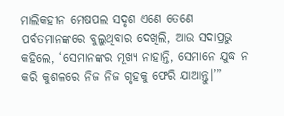ମାଲିକହୀନ ମେଷପଲ ସଦୃଶ ଏଣେ ତେଣେ ପର୍ବତମାନଙ୍କରେ ବୁଲୁଥିବାର ଦେଖିଲି, ଆଉ ସଦାପ୍ରଭୁ କହିଲେ, ‘ସେମାନଙ୍କର ମୂଖ୍ୟ ନାହାନ୍ତି, ସେମାନେ ଯୁଦ୍ଧ ନ କରି କୁଶଳରେ ନିଜ ନିଜ ଗୃହକୁ ଫେରି ଯାଆନ୍ତୁ।’”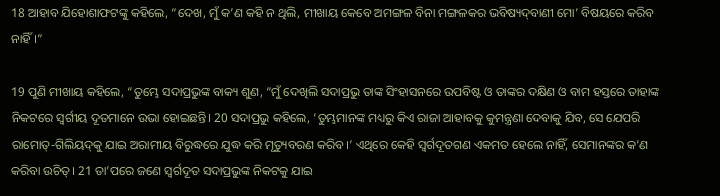18 ଆହାବ ଯିହୋଶାଫ‌ଟଙ୍କୁ କହିଲେ, “ଦେଖ, ମୁଁ କ’ଣ କହି ନ ଥିଲି, ମୀଖାୟ କେବେ ଅମଙ୍ଗଳ ବିନା ମଙ୍ଗଳକର ଭବିଷ୍ୟ‌ଦ୍‌ବାଣୀ ମୋ’ ବିଷୟରେ କରିବ ନାହିଁ।”

19 ପୁଣି ମୀଖାୟ କହିଲେ, “ତୁମ୍ଭେ ସଦାପ୍ରଭୁଙ୍କ ବାକ୍ୟ ଶୁଣ, “ମୁଁ ଦେଖିଲି ସଦାପ୍ରଭୁ ତାଙ୍କ ସିଂହାସନରେ ଉପବିଷ୍ଟ ଓ ତାଙ୍କର ଦକ୍ଷିଣ ଓ ବାମ ହସ୍ତରେ ତାହାଙ୍କ ନିକଟରେ ସ୍ୱର୍ଗୀୟ ଦୂତମାନେ ଉଭା ହୋଇଛନ୍ତି। 20 ସଦାପ୍ରଭୁ କହିଲେ, ‘ତୁମ୍ଭମାନଙ୍କ ମଧ୍ୟରୁ କିଏ ରାଜା ଆହାବକୁ କୁମନ୍ତ୍ରଣା ଦେବାକୁ ଯିବ, ସେ ଯେପରି ରାମୋତ୍-ଗିଲିୟ‌ଦ୍‌କୁ ଯାଇ ଅରାମୀୟ ବିରୁଦ୍ଧରେ ଯୁଦ୍ଧ କରି ମୃତ୍ୟୁବରଣ କରିବ।’ ଏଥିରେ କେହି ସ୍ୱର୍ଗଦୂତଗଣ ଏକମତ ହେଲେ ନାହିଁ, ସେମାନଙ୍କର କ’ଣ କରିବା ଉଚିତ୍। 21 ତା’ପରେ ଜଣେ ସ୍ୱର୍ଗଦୂତ ସଦାପ୍ରଭୁଙ୍କ ନିକଟକୁ ଯାଇ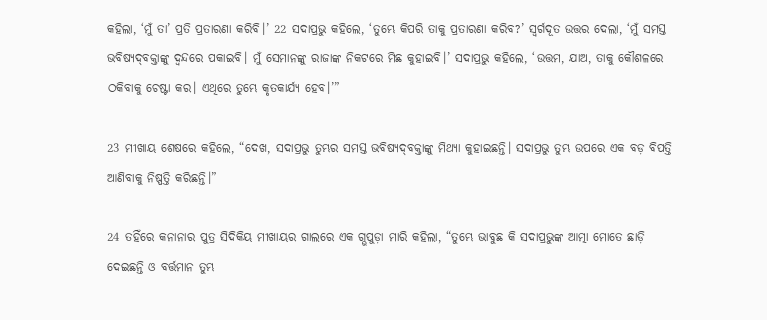କହିଲା, ‘ମୁଁ ତା’ ପ୍ରତି ପ୍ରତାରଣା କରିବି।’ 22 ସଦାପ୍ରଭୁ କହିଲେ, ‘ତୁମ୍ଭେ କିପରି ତାକୁ ପ୍ରତାରଣା କରିବ?’ ସ୍ୱର୍ଗଦୂତ ଉତ୍ତର ଦେଲା, ‘ମୁଁ ସମସ୍ତ ଭବିଷ୍ୟ‌ଦ୍‌ବକ୍ତାଙ୍କୁ ଦ୍ୱନ୍ଦରେ ପକାଇବି। ମୁଁ ସେମାନଙ୍କୁ ରାଜାଙ୍କ ନିକଟରେ ମିଛ କୁହାଇବି।’ ସଦାପ୍ରଭୁ କହିଲେ, ‘ଉତ୍ତମ, ଯାଅ, ତାକୁ କୌଶଳରେ ଠକିବାକୁ ଚେଷ୍ଟା କର। ଏଥିରେ ତୁମ୍ଭେ କୃତକାର୍ଯ୍ୟ ହେବ।’”

23 ମୀଖାୟ ଶେଷରେ କହିଲେ, “ଦେଖ, ସଦାପ୍ରଭୁ ତୁମ୍ଭର ସମସ୍ତ ଭବିଷ୍ୟ‌ଦ୍‌ବକ୍ତାଙ୍କୁ ମିଥ୍ୟା କୁହାଇଛନ୍ତି। ସଦାପ୍ରଭୁ ତୁମ୍ଭ ଉପରେ ଏକ ବଡ଼ ବିପତ୍ତି ଆଣିବାକୁ ନିଷ୍ପତ୍ତି କରିଛନ୍ତି।”

24 ତହିଁରେ କନାନାର ପୁତ୍ର ସିଦିକିୟ ମୀଖାୟର ଗାଲରେ ଏକ ଗ୍ଭପୁଡ଼ା ମାରି କହିଲା, “ତୁମ୍ଭେ ଭାବୁଛ କି ସଦାପ୍ରଭୁଙ୍କ ଆତ୍ମା ମୋତେ ଛାଡ଼ି ଦେଇଛନ୍ତି ଓ ବର୍ତ୍ତମାନ ତୁମ୍ଭ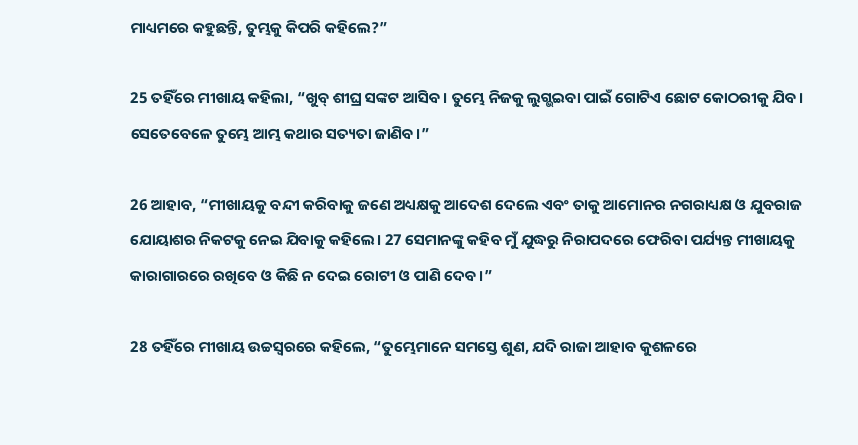ମାଧ୍ୟମରେ କହୁଛନ୍ତି, ତୁମ୍ଭକୁ କିପରି କହିଲେ?”

25 ତହିଁରେ ମୀଖାୟ କହିଲା, “ଖୁବ୍ ଶୀଘ୍ର ସଙ୍କଟ ଆସିବ। ତୁମ୍ଭେ ନିଜକୁ ଲୁଗ୍ଭଇବା ପାଇଁ ଗୋଟିଏ ଛୋଟ କୋଠରୀକୁ ଯିବ। ସେତେବେଳେ ତୁମ୍ଭେ ଆମ୍ଭ କଥାର ସତ୍ୟତା ଜାଣିବ।”

26 ଆହାବ, “ମୀଖାୟକୁ ବନ୍ଦୀ କରିବାକୁ ଜଣେ ଅଧ୍ୟକ୍ଷକୁ ଆଦେଶ ଦେଲେ ଏବଂ ତାକୁ ଆମୋନର ନଗରାଧ୍ୟକ୍ଷ ଓ ଯୁବରାଜ ଯୋୟାଶର ନିକଟକୁ ନେଇ ଯିବାକୁ କହିଲେ। 27 ସେମାନଙ୍କୁ କହିବ ମୁଁ ଯୁଦ୍ଧରୁ ନିରାପଦରେ ଫେରିବା ପର୍ଯ୍ୟନ୍ତ ମୀଖାୟକୁ କାରାଗାରରେ ରଖିବେ ଓ କିଛି ନ ଦେଇ ରୋଟୀ ଓ ପାଣି ଦେବ।”

28 ତହିଁରେ ମୀଖାୟ ଉଚ୍ଚସ୍ୱରରେ କହିଲେ, “ତୁମ୍ଭେମାନେ ସମସ୍ତେ ଶୁଣ, ଯଦି ରାଜା ଆହାବ କୁଶଳରେ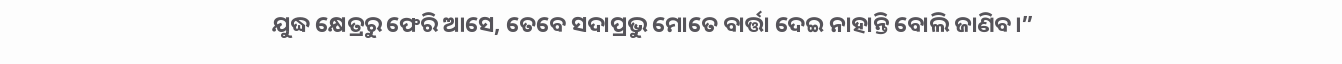ଯୁଦ୍ଧ କ୍ଷେତ୍ରରୁ ଫେରି ଆସେ, ତେବେ ସଦାପ୍ରଭୁ ମୋତେ ବାର୍ତ୍ତା ଦେଇ ନାହାନ୍ତି ବୋଲି ଜାଣିବ।”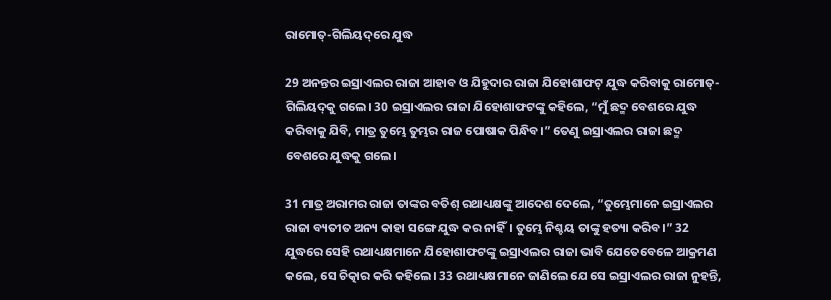ରାମୋତ୍-ଗିଲିୟ‌ଦ୍‌ରେ ଯୁଦ୍ଧ

29 ଅନନ୍ତର ଇସ୍ରାଏଲର ରାଜା ଆହାବ ଓ ଯିହୁଦାର ରାଜା ଯିହୋଶାଫଟ୍ ଯୁଦ୍ଧ କରିବାକୁ ରାମୋତ୍-ଗିଲିୟ‌ଦ୍‌କୁ ଗଲେ। 30 ଇସ୍ରାଏଲର ରାଜା ଯିହୋଶାଫ‌ଟଙ୍କୁ କହିଲେ, “ମୁଁ ଛଦ୍ମ ବେଶରେ ଯୁଦ୍ଧ କରିବାକୁ ଯିବି, ମାତ୍ର ତୁମ୍ଭେ ତୁମ୍ଭର ରାଜ ପୋଷାକ ପିନ୍ଧିବ।” ତେଣୁ ଇସ୍ରାଏଲର ରାଜା ଛଦ୍ମ ବେଶରେ ଯୁଦ୍ଧକୁ ଗଲେ।

31 ମାତ୍ର ଅରାମର ରାଜା ତାଙ୍କର ବତିଶ୍ ରଥାଧ୍ୟକ୍ଷଙ୍କୁ ଆଦେଶ ଦେଲେ, “ତୁମ୍ଭେମାନେ ଇସ୍ରାଏଲର ରାଜା ବ୍ୟତୀତ ଅନ୍ୟ କାହା ସଙ୍ଗେ ଯୁଦ୍ଧ କର ନାହିଁ। ତୁମ୍ଭେ ନିଶ୍ଚୟ ତାଙ୍କୁ ହତ୍ୟା କରିବ।” 32 ଯୁଦ୍ଧରେ ସେହି ରଥାଧ୍ୟକ୍ଷମାନେ ଯିହୋଶାଫ‌ଟଙ୍କୁ ଇସ୍ରାଏଲର ରାଜା ଭାବି ଯେତେବେଳେ ଆକ୍ରମଣ କଲେ, ସେ ଚିତ୍କାର କରି କହିଲେ। 33 ରଥାଧ୍ୟକ୍ଷମାନେ ଜାଣିଲେ ଯେ ସେ ଇସ୍ରାଏଲର ରାଜା ନୁହନ୍ତି,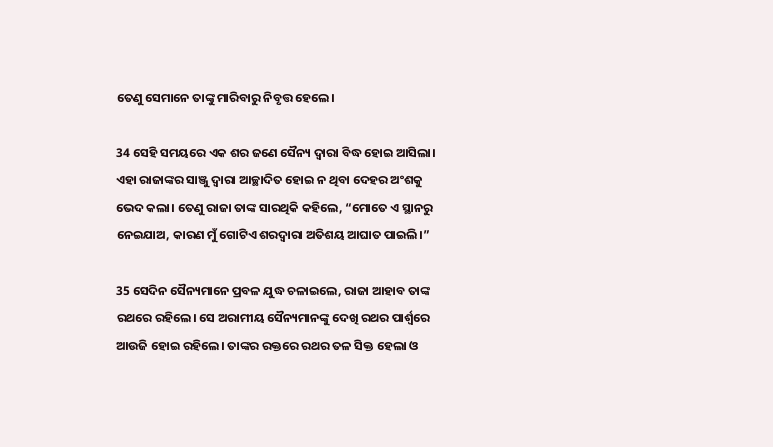ତେଣୁ ସେମାନେ ତାଙ୍କୁ ମାରିବାରୁ ନିବୃତ୍ତ ହେଲେ।

34 ସେହି ସମୟରେ ଏକ ଶର ଜଣେ ସୈନ୍ୟ ଦ୍ୱାରା ବିଦ୍ଧ ହୋଇ ଆସିଲା। ଏହା ରାଜାଙ୍କର ସାଞ୍ଜୁ ଦ୍ୱାରା ଆଚ୍ଛାଦିତ ହୋଇ ନ ଥିବା ଦେହର ଅଂଶକୁ ଭେଦ କଲା। ତେଣୁ ରାଜା ତାଙ୍କ ସାରଥିକି କହିଲେ, “ମୋତେ ଏ ସ୍ଥାନରୁ ନେଇଯାଅ, କାରଣ ମୁଁ ଗୋଟିଏ ଶରଦ୍ୱାରା ଅତିଶୟ ଆଘାତ ପାଇଲି।”

35 ସେଦିନ ସୈନ୍ୟମାନେ ପ୍ରବଳ ଯୁଦ୍ଧ ଚଳାଇଲେ, ରାଜା ଆହାବ ତାଙ୍କ ରଥରେ ରହିଲେ। ସେ ଅରାମୀୟ ସୈନ୍ୟମାନଙ୍କୁ ଦେଖି ରଥର ପାର୍ଶ୍ୱରେ ଆଉଜି ହୋଇ ରହିଲେ। ତାଙ୍କର ରକ୍ତରେ ରଥର ତଳ ସିକ୍ତ ହେଲା ଓ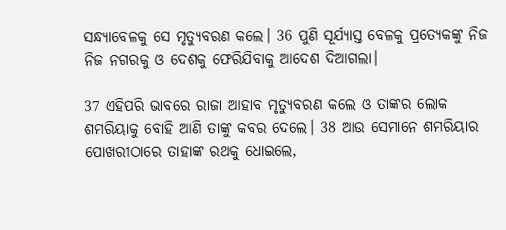ସନ୍ଧ୍ୟାବେଳକୁ ସେ ମୃତ୍ୟୁବରଣ କଲେ। 36 ପୁଣି ସୂର୍ଯ୍ୟାସ୍ତ ବେଳକୁ ପ୍ରତ୍ୟେକଙ୍କୁ ନିଜ ନିଜ ନଗରକୁ ଓ ଦେଶକୁ ଫେରିଯିବାକୁ ଆଦେଶ ଦିଆଗଲା।

37 ଏହିପରି ଭାବରେ ରାଜା ଆହାବ ମୃତ୍ୟୁବରଣ କଲେ ଓ ତାଙ୍କର ଲୋକ ଶମରିୟାକୁ ବୋହି ଆଣି ତାଙ୍କୁ କବର ଦେଲେ। 38 ଆଉ ସେମାନେ ଶମରିୟାର ପୋଖରୀଠାରେ ତାହାଙ୍କ ରଥକୁ ଧୋଇଲେ,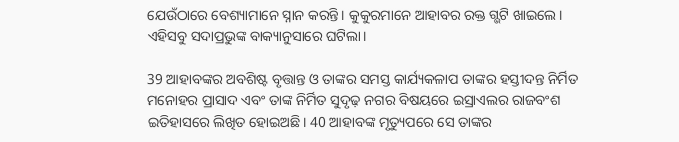ଯେଉଁଠାରେ ବେଶ୍ୟାମାନେ ସ୍ନାନ କରନ୍ତି। କୁକୁରମାନେ ଆହାବର ରକ୍ତ ଗ୍ଭଟି ଖାଇଲେ। ଏହିସବୁ ସଦାପ୍ରଭୁଙ୍କ ବାକ୍ୟାନୁସାରେ ଘଟିଲା।

39 ଆହାବଙ୍କର ଅବଶିଷ୍ଟ ବୃତ୍ତାନ୍ତ ଓ ତାଙ୍କର ସମସ୍ତ କାର୍ଯ୍ୟକଳାପ ତାଙ୍କର ହସ୍ତୀଦନ୍ତ ନିର୍ମିତ ମନୋହର ପ୍ରାସାଦ ଏବଂ ତାଙ୍କ ନିର୍ମିତ ସୁଦୃଢ଼ ନଗର ବିଷୟରେ ଇସ୍ରାଏଲର ରାଜବଂଶ ଇତିହାସରେ ଲିଖିତ ହୋଇଅଛି। 40 ଆହାବଙ୍କ ମୃତ୍ୟୁପରେ ସେ ତାଙ୍କର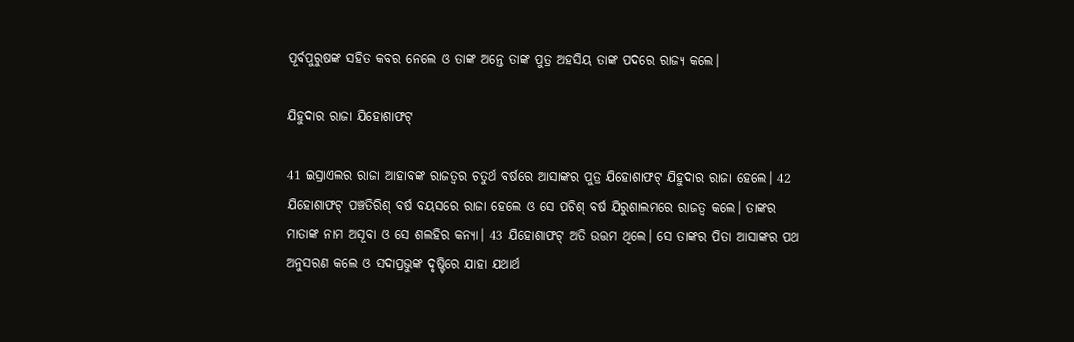ପୂର୍ବପୁରୁଷଙ୍କ ସହିତ କବର ନେଲେ ଓ ତାଙ୍କ ଅନ୍ତେ ତାଙ୍କ ପୁତ୍ର ଅହସିୟ ତାଙ୍କ ପଦରେ ରାଜ୍ୟ କଲେ।

ଯିହୁଦାର ରାଜା ଯିହୋଶାଫଟ୍

41 ଇସ୍ରାଏଲର ରାଜା ଆହାବଙ୍କ ରାଜତ୍ୱର ଚତୁର୍ଥ ବର୍ଷରେ ଆସାଙ୍କର ପୁତ୍ର ଯିହୋଶାଫଟ୍ ଯିହୁଦାର ରାଜା ହେଲେ। 42 ଯିହୋଶାଫଟ୍ ପଞ୍ଚତିରିଶ୍ ବର୍ଷ ବୟସରେ ରାଜା ହେଲେ ଓ ସେ ପଚିଶ୍ ବର୍ଷ ଯିରୁଶାଲମରେ ରାଜତ୍ୱ କଲେ। ତାଙ୍କର ମାତାଙ୍କ ନାମ ଅସୂବା ଓ ସେ ଶଲହିର କନ୍ୟା। 43 ଯିହୋଶାଫଟ୍ ଅତି ଉତ୍ତମ ଥିଲେ। ସେ ତାଙ୍କର ପିତା ଆସାଙ୍କର ପଥ ଅନୁସରଣ କଲେ ଓ ସଦାପ୍ରଭୁଙ୍କ ଦୃଷ୍ଟିରେ ଯାହା ଯଥାର୍ଥ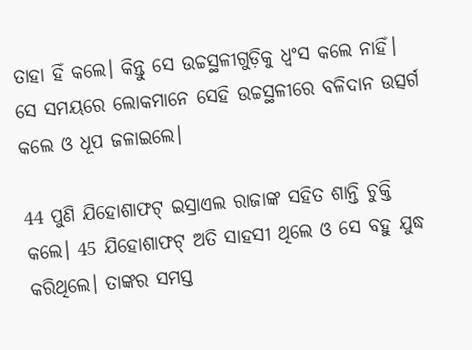ତାହା ହିଁ କଲେ। କିନ୍ତୁ ସେ ଉଚ୍ଚସ୍ଥଳୀଗୁଡ଼ିକୁ ଧ୍ୱଂସ କଲେ ନାହିଁ। ସେ ସମୟରେ ଲୋକମାନେ ସେହି ଉଚ୍ଚସ୍ଥଳୀରେ ବଳିଦାନ ଉତ୍ସର୍ଗ କଲେ ଓ ଧୂପ ଜଳାଇଲେ।

44 ପୁଣି ଯିହୋଶାଫଟ୍ ଇସ୍ରାଏଲ ରାଜାଙ୍କ ସହିତ ଶାନ୍ତି ଚୁକ୍ତି କଲେ। 45 ଯିହୋଶାଫଟ୍ ଅତି ସାହସୀ ଥିଲେ ଓ ସେ ବହୁ ଯୁଦ୍ଧ କରିଥିଲେ। ତାଙ୍କର ସମସ୍ତ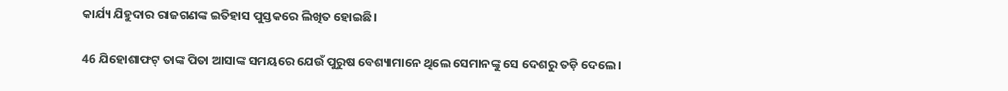କାର୍ଯ୍ୟ ଯିହୁଦାର ରାଜଗଣଙ୍କ ଇତିହାସ ପୁସ୍ତକରେ ଲିଖିତ ହୋଇଛି।

46 ଯିହୋଶାଫଟ୍ ତାଙ୍କ ପିତା ଆସାଙ୍କ ସମୟରେ ଯେଉଁ ପୁରୁଷ ବେଶ୍ୟାମାନେ ଥିଲେ ସେମାନଙ୍କୁ ସେ ଦେଶରୁ ତଡ଼ି ଦେଲେ।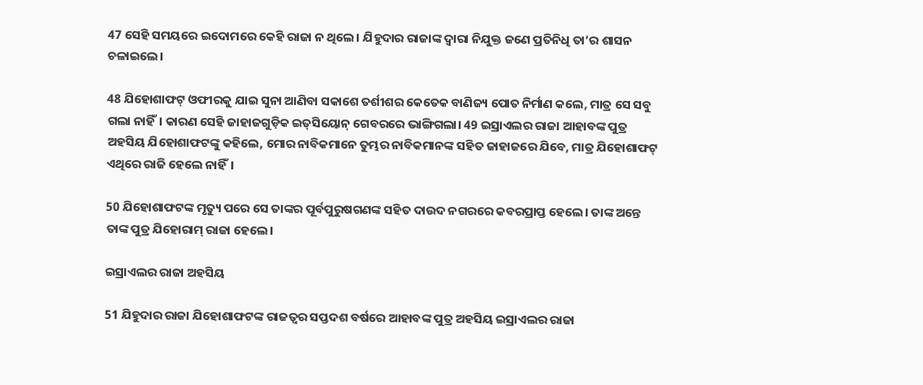47 ସେହି ସମୟରେ ଇଦୋମରେ କେହି ରାଜା ନ ଥିଲେ। ଯିହୁଦାର ରାଜାଙ୍କ ଦ୍ୱାରା ନିଯୁକ୍ତ ଜଣେ ପ୍ରତିନିଧି ତା’ର ଶାସନ ଚଳାଇଲେ।

48 ଯିହୋଶାଫଟ୍ ଓଫୀରକୁ ଯାଇ ସୁନା ଆଣିବା ସକାଶେ ତର୍ଶୀଶର କେତେକ ବାଣିଜ୍ୟ ପୋତ ନିର୍ମାଣ କଲେ, ମାତ୍ର ସେ ସବୁ ଗଲା ନାହିଁ। କାରଣ ସେହି ଜାହାଜଗୁଡ଼ିକ ଇ‌ତ୍‌ସିୟୋନ୍ ଗେବରରେ ଭାଙ୍ଗିଗଲା। 49 ଇସ୍ରାଏଲର ରାଜା ଆହାବଙ୍କ ପୁତ୍ର ଅହସିୟ ଯିହୋଶାଫ‌ଟଙ୍କୁ କହିଲେ, ମୋର ନାବିକମାନେ ତୁମ୍ଭର ନାବିକମାନଙ୍କ ସହିତ ଜାହାଜରେ ଯିବେ, ମାତ୍ର ଯିହୋଶାଫଟ୍ ଏଥିରେ ରାଜି ହେଲେ ନାହିଁ।

50 ଯିହୋଶାଫ‌ଟଙ୍କ ମୃତ୍ୟୁ ପରେ ସେ ତାଙ୍କର ପୂର୍ବପୁରୁଷଗଣଙ୍କ ସହିତ ଦାଉଦ ନଗରରେ କବରପ୍ରାପ୍ତ ହେଲେ। ତାଙ୍କ ଅନ୍ତେ ତାଙ୍କ ପୁତ୍ର ଯିହୋରାମ୍ ରାଜା ହେଲେ।

ଇସ୍ରାଏଲର ରାଜା ଅହସିୟ

51 ଯିହୁଦାର ରାଜା ଯିହୋଶାଫ‌ଟଙ୍କ ରାଜତ୍ୱର ସପ୍ତଦଶ ବର୍ଷରେ ଆହାବଙ୍କ ପୁତ୍ର ଅହସିୟ ଇସ୍ରାଏଲର ରାଜା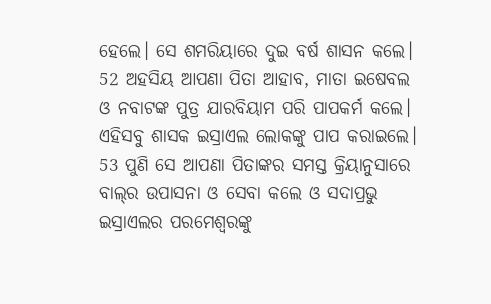ହେଲେ। ସେ ଶମରିୟାରେ ଦୁଇ ବର୍ଷ ଶାସନ କଲେ। 52 ଅହସିୟ ଆପଣା ପିତା ଆହାବ, ମାତା ଇଷେବଲ ଓ ନବାଟଙ୍କ ପୁତ୍ର ଯାରବିୟାମ ପରି ପାପକର୍ମ କଲେ। ଏହିସବୁ ଶାସକ ଇସ୍ରାଏଲ ଲୋକଙ୍କୁ ପାପ କରାଇଲେ। 53 ପୁଣି ସେ ଆପଣା ପିତାଙ୍କର ସମସ୍ତ କ୍ରିୟାନୁସାରେ ବା‌ଲ୍‌ର ଉପାସନା ଓ ସେବା କଲେ ଓ ସଦାପ୍ରଭୁ ଇସ୍ରାଏଲର ପରମେଶ୍ୱରଙ୍କୁ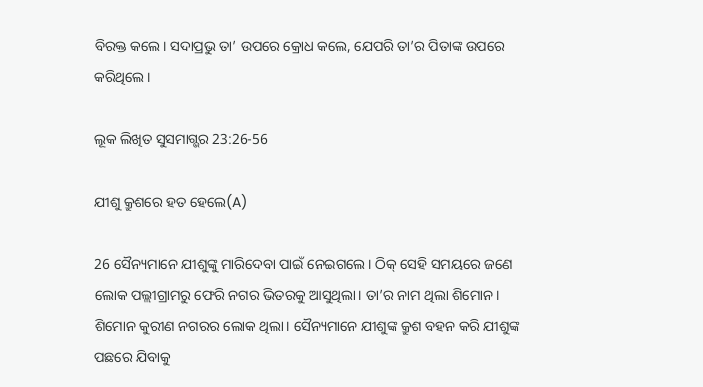ବିରକ୍ତ କଲେ। ସଦାପ୍ରଭୁ ତା’ ଉପରେ କ୍ରୋଧ କଲେ, ଯେପରି ତା’ର ପିତାଙ୍କ ଉପରେ କରିଥିଲେ।

ଲୂକ ଲିଖିତ ସୁସମାଗ୍ଭର 23:26-56

ଯୀଶୁ କ୍ରୁଶରେ ହତ ହେଲେ(A)

26 ସୈନ୍ୟମାନେ ଯୀଶୁଙ୍କୁ ମାରିଦେବା ପାଇଁ ନେଇଗଲେ। ଠିକ୍ ସେହି ସମୟରେ ଜଣେ ଲୋକ ପଲ୍ଲୀଗ୍ରାମରୁ ଫେରି ନଗର ଭିତରକୁ ଆସୁଥିଲା। ତା’ର ନାମ ଥିଲା ଶିମୋନ। ଶିମୋନ କୁରୀଣ ନଗରର ଲୋକ ଥିଲା। ସୈନ୍ୟମାନେ ଯୀଶୁଙ୍କ କ୍ରୁଶ ବହନ କରି ଯୀଶୁଙ୍କ ପଛରେ ଯିବାକୁ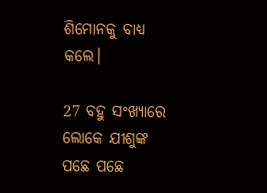ଶିମୋନକୁ ବାଧ୍ୟ କଲେ।

27 ବହୁ ସଂଖ୍ୟାରେ ଲୋକେ ଯୀଶୁଙ୍କ ପଛେ ପଛେ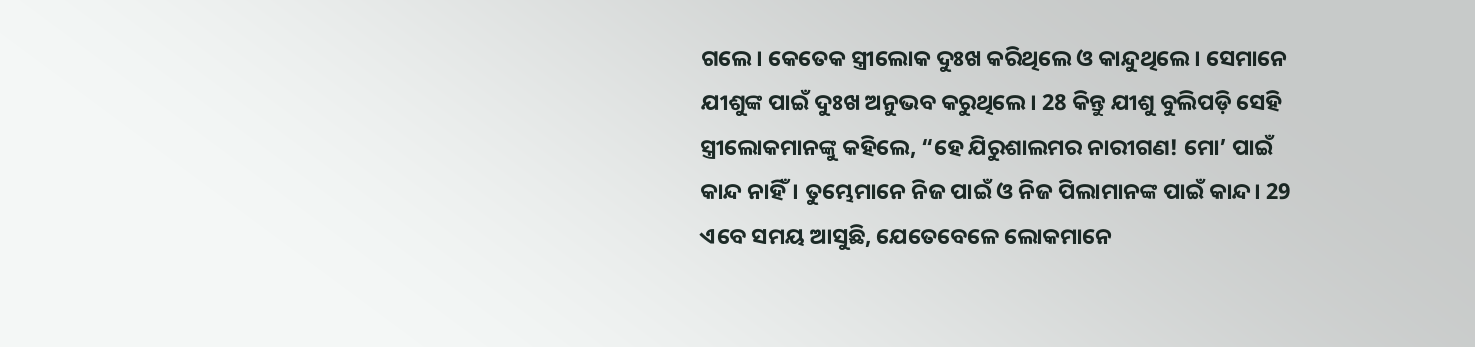ଗଲେ। କେତେକ ସ୍ତ୍ରୀଲୋକ ଦୁଃଖ କରିଥିଲେ ଓ କାନ୍ଦୁଥିଲେ। ସେମାନେ ଯୀଶୁଙ୍କ ପାଇଁ ଦୁଃଖ ଅନୁଭବ କରୁଥିଲେ। 28 କିନ୍ତୁ ଯୀଶୁ ବୁଲିପଡ଼ି ସେହି ସ୍ତ୍ରୀଲୋକମାନଙ୍କୁ କହିଲେ, “ହେ ଯିରୁଶାଲମର ନାରୀଗଣ! ମୋ’ ପାଇଁ କାନ୍ଦ ନାହିଁ। ତୁମ୍ଭେମାନେ ନିଜ ପାଇଁ ଓ ନିଜ ପିଲାମାନଙ୍କ ପାଇଁ କାନ୍ଦ। 29 ଏବେ ସମୟ ଆସୁଛି, ଯେତେବେଳେ ଲୋକମାନେ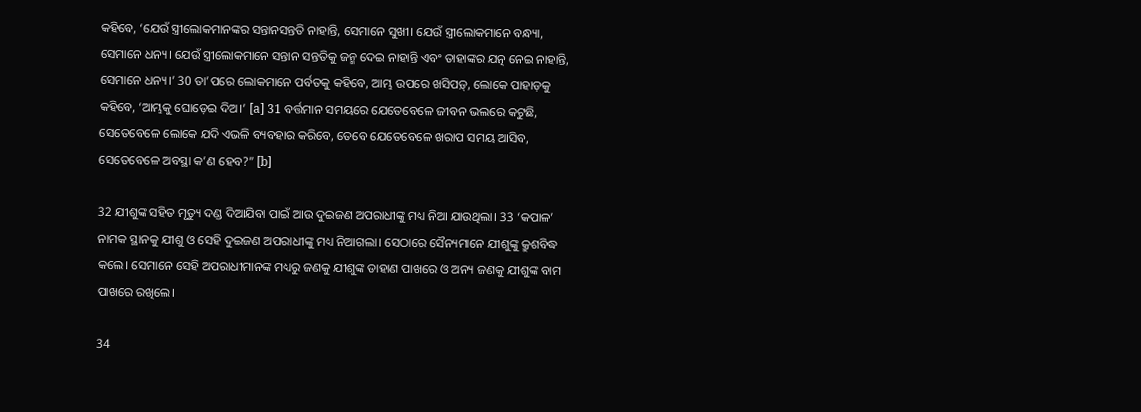କହିବେ, ‘ଯେଉଁ ସ୍ତ୍ରୀଲୋକମାନଙ୍କର ସନ୍ତାନସନ୍ତତି ନାହାନ୍ତି, ସେମାନେ ସୁଖୀ। ଯେଉଁ ସ୍ତ୍ରୀଲୋକମାନେ ବନ୍ଧ୍ୟା, ସେମାନେ ଧନ୍ୟ। ଯେଉଁ ସ୍ତ୍ରୀଲୋକମାନେ ସନ୍ତାନ ସନ୍ତତିକୁ ଜନ୍ମ ଦେଇ ନାହାନ୍ତି ଏବଂ ତାହାଙ୍କର ଯତ୍ନ ନେଇ ନାହାନ୍ତି, ସେମାନେ ଧନ୍ୟ।’ 30 ତା’ପରେ ଲୋକମାନେ ପର୍ବତକୁ କହିବେ, ଆମ୍ଭ ଉପରେ ଖସିପଡ଼୍, ଲୋକେ ପାହାଡ଼କୁ କହିବେ, ‘ଆମ୍ଭକୁ ଘୋଡ଼େଇ ଦିଅ।’ [a] 31 ବର୍ତ୍ତମାନ ସମୟରେ ଯେତେବେଳେ ଜୀବନ ଭଲରେ କଟୁଛି, ସେତେବେଳେ ଲୋକେ ଯଦି ଏଭଳି ବ୍ୟବହାର କରିବେ, ତେବେ ଯେତେବେଳେ ଖରାପ ସମୟ ଆସିବ, ସେତେବେଳେ ଅବସ୍ଥା କ’ଣ ହେବ?” [b]

32 ଯୀଶୁଙ୍କ ସହିତ ମୃତ୍ୟୁ ଦଣ୍ଡ ଦିଆଯିବା ପାଇଁ ଆଉ ଦୁଇଜଣ ଅପରାଧୀଙ୍କୁ ମଧ୍ୟ ନିଆ ଯାଉଥିଲା। 33 ‘କପାଳ’ ନାମକ ସ୍ଥାନକୁ ଯୀଶୁ ଓ ସେହି ଦୁଇଜଣ ଅପରାଧୀଙ୍କୁ ମଧ୍ୟ ନିଆଗଲା। ସେଠାରେ ସୈନ୍ୟମାନେ ଯୀଶୁଙ୍କୁ କ୍ରୁଶବିଦ୍ଧ କଲେ। ସେମାନେ ସେହି ଅପରାଧୀମାନଙ୍କ ମଧ୍ୟରୁ ଜଣକୁ ଯୀଶୁଙ୍କ ଡାହାଣ ପାଖରେ ଓ ଅନ୍ୟ ଜଣକୁ ଯୀଶୁଙ୍କ ବାମ ପାଖରେ ରଖିଲେ।

34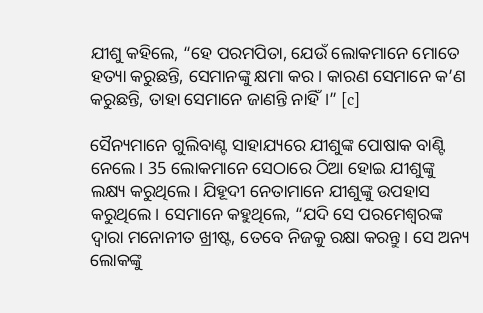ଯୀଶୁ କହିଲେ, “ହେ ପରମପିତା, ଯେଉଁ ଲୋକମାନେ ମୋତେ ହତ୍ୟା କରୁଛନ୍ତି, ସେମାନଙ୍କୁ କ୍ଷମା କର। କାରଣ ସେମାନେ କ’ଣ କରୁଛନ୍ତି, ତାହା ସେମାନେ ଜାଣନ୍ତି ନାହିଁ।” [c]

ସୈନ୍ୟମାନେ ଗୁଲିବାଣ୍ଟ ସାହାଯ୍ୟରେ ଯୀଶୁଙ୍କ ପୋଷାକ ବାଣ୍ଟି ନେଲେ। 35 ଲୋକମାନେ ସେଠାରେ ଠିଆ ହୋଇ ଯୀଶୁଙ୍କୁ ଲକ୍ଷ୍ୟ କରୁଥିଲେ। ଯିହୂଦୀ ନେତାମାନେ ଯୀଶୁଙ୍କୁ ଉପହାସ କରୁଥିଲେ। ସେମାନେ କହୁଥିଲେ, “ଯଦି ସେ ପରମେଶ୍ୱରଙ୍କ ଦ୍ୱାରା ମନୋନୀତ ଖ୍ରୀଷ୍ଟ, ତେବେ ନିଜକୁ ରକ୍ଷା କରନ୍ତୁ। ସେ ଅନ୍ୟ ଲୋକଙ୍କୁ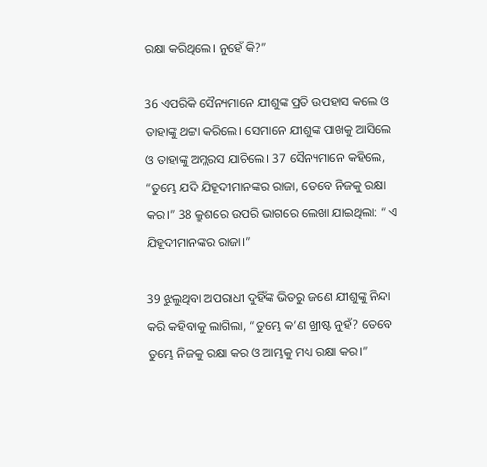ରକ୍ଷା କରିଥିଲେ। ନୁହେଁ କି?”

36 ଏପରିକି ସୈନ୍ୟମାନେ ଯୀଶୁଙ୍କ ପ୍ରତି ଉପହାସ କଲେ ଓ ତାହାଙ୍କୁ ଥଟ୍ଟା କରିଲେ। ସେମାନେ ଯୀଶୁଙ୍କ ପାଖକୁ ଆସିଲେ ଓ ତାହାଙ୍କୁ ଅମ୍ଲରସ ଯାଚିଲେ। 37 ସୈନ୍ୟମାନେ କହିଲେ, “ତୁମ୍ଭେ ଯଦି ଯିହୂଦୀମାନଙ୍କର ରାଜା, ତେବେ ନିଜକୁ ରକ୍ଷା କର।” 38 କ୍ରୁଶରେ ଉପରି ଭାଗରେ ଲେଖା ଯାଇଥିଲା: “ ଏ ଯିହୂଦୀମାନଙ୍କର ରାଜା।”

39 ଝୁଲୁଥିବା ଅପରାଧୀ ଦୁହିଁଙ୍କ ଭିତରୁ ଜଣେ ଯୀଶୁଙ୍କୁ ନିନ୍ଦା କରି କହିବାକୁ ଲାଗିଲା, “ତୁମ୍ଭେ କ’ଣ ଖ୍ରୀଷ୍ଟ ନୁହଁ? ତେବେ ତୁମ୍ଭେ ନିଜକୁ ରକ୍ଷା କର ଓ ଆମ୍ଭକୁ ମଧ୍ୟ ରକ୍ଷା କର।”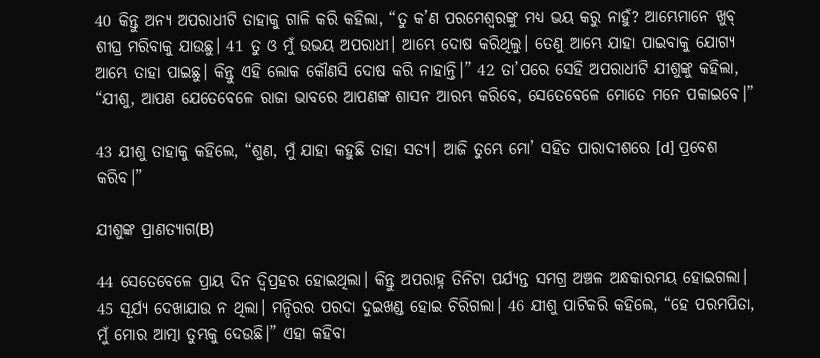40 କିନ୍ତୁ ଅନ୍ୟ ଅପରାଧୀଟି ତାହାକୁ ଗାଳି କରି କହିଲା, “ତୁ କ’ଣ ପରମେଶ୍ୱରଙ୍କୁ ମଧ୍ୟ ଭୟ କରୁ ନାହୁଁ? ଆମ୍ଭେମାନେ ଖୁବ୍ ଶୀଘ୍ର ମରିବାକୁ ଯାଉଛୁ। 41 ତୁ ଓ ମୁଁ ଉଭୟ ଅପରାଧୀ। ଆମ୍ଭେ ଦୋଷ କରିଥିଲୁ। ତେଣୁ ଆମ୍ଭେ ଯାହା ପାଇବାକୁ ଯୋଗ୍ୟ ଆମ୍ଭେ ତାହା ପାଇଛୁ। କିନ୍ତୁ ଏହି ଲୋକ କୌଣସି ଦୋଷ କରି ନାହାନ୍ତି।” 42 ତା’ପରେ ସେହି ଅପରାଧୀଟି ଯୀଶୁଙ୍କୁ କହିଲା, “ଯୀଶୁ, ଆପଣ ଯେତେବେଳେ ରାଜା ଭାବରେ ଆପଣଙ୍କ ଶାସନ ଆରମ୍ଭ କରିବେ, ସେତେବେଳେ ମୋତେ ମନେ ପକାଇବେ।”

43 ଯୀଶୁ ତାହାକୁ କହିଲେ, “ଶୁଣ, ମୁଁ ଯାହା କହୁଛି ତାହା ସତ୍ୟ। ଆଜି ତୁମ୍ଭେ ମୋ’ ସହିତ ପାରାଦୀଶରେ [d] ପ୍ରବେଶ କରିବ।”

ଯୀଶୁଙ୍କ ପ୍ରାଣତ୍ୟାଗ(B)

44 ସେତେବେଳେ ପ୍ରାୟ ଦିନ ଦ୍ୱିପ୍ରହର ହୋଇଥିଲା। କିନ୍ତୁ ଅପରାହ୍ନ ତିନିଟା ପର୍ଯ୍ୟନ୍ତ ସମଗ୍ର ଅଞ୍ଚଳ ଅନ୍ଧକାରମୟ ହୋଇଗଲା। 45 ସୂର୍ଯ୍ୟ ଦେଖାଯାଉ ନ ଥିଲା। ମନ୍ଦିରର ପରଦା ଦୁଇଖଣ୍ଡ ହୋଇ ଚିରିଗଲା। 46 ଯୀଶୁ ପାଟିକରି କହିଲେ, “ହେ ପରମପିତା, ମୁଁ ମୋର ଆତ୍ମା ତୁମ୍ଭକୁ ଦେଉଛି।” ଏହା କହିବା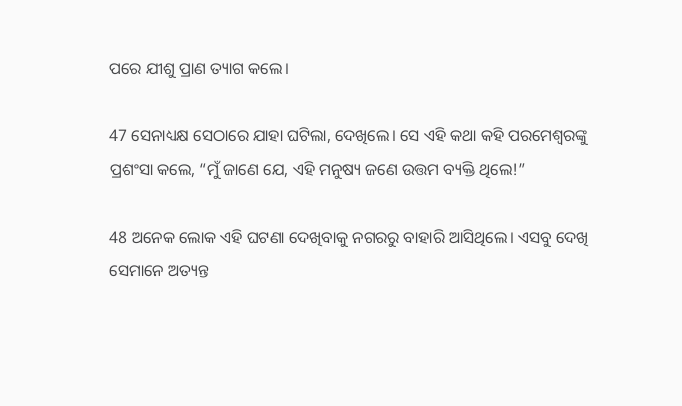ପରେ ଯୀଶୁ ପ୍ରାଣ ତ୍ୟାଗ କଲେ।

47 ସେନାଧ୍ୟକ୍ଷ ସେଠାରେ ଯାହା ଘଟିଲା, ଦେଖିଲେ। ସେ ଏହି କଥା କହି ପରମେଶ୍ୱରଙ୍କୁ ପ୍ରଶଂସା କଲେ, “ମୁଁ ଜାଣେ ଯେ, ଏହି ମନୁଷ୍ୟ ଜଣେ ଉତ୍ତମ ବ୍ୟକ୍ତି ଥିଲେ!”

48 ଅନେକ ଲୋକ ଏହି ଘଟଣା ଦେଖିବାକୁ ନଗରରୁ ବାହାରି ଆସିଥିଲେ। ଏସବୁ ଦେଖି ସେମାନେ ଅତ୍ୟନ୍ତ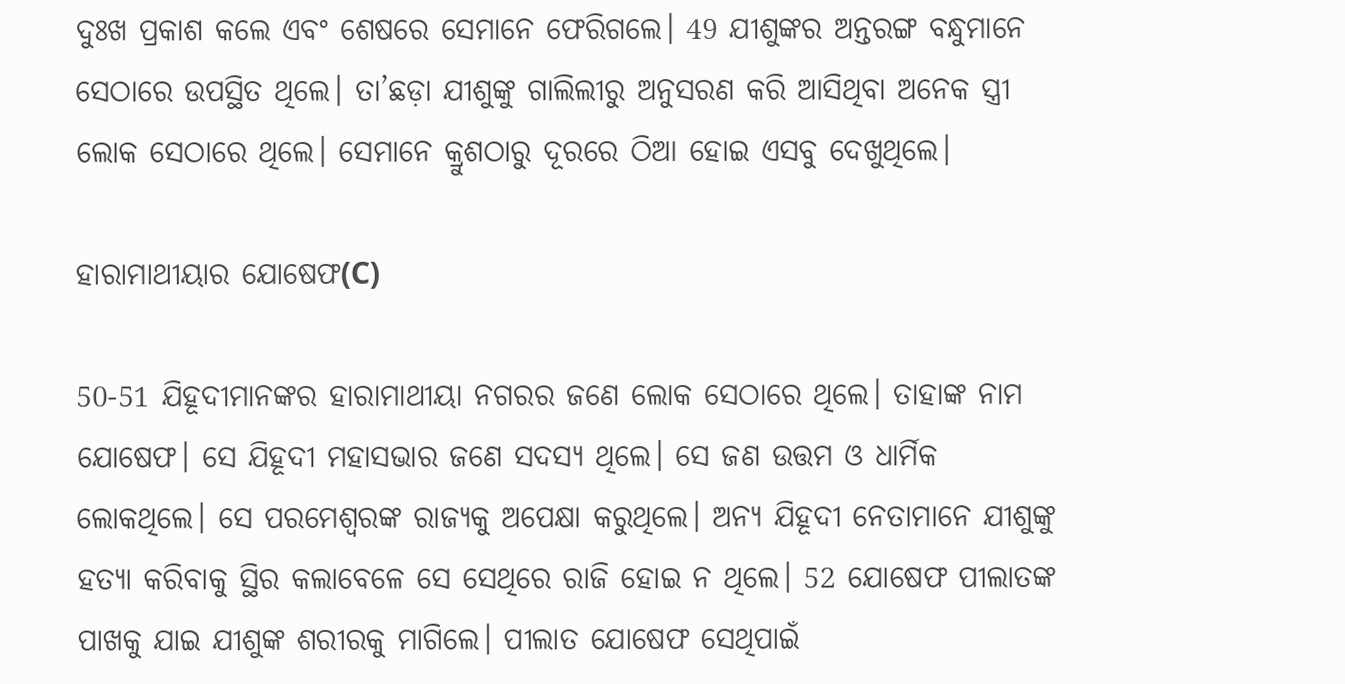ଦୁଃଖ ପ୍ରକାଶ କଲେ ଏବଂ ଶେଷରେ ସେମାନେ ଫେରିଗଲେ। 49 ଯୀଶୁଙ୍କର ଅନ୍ତରଙ୍ଗ ବନ୍ଧୁମାନେ ସେଠାରେ ଉପସ୍ଥିତ ଥିଲେ। ତା’ଛଡ଼ା ଯୀଶୁଙ୍କୁ ଗାଲିଲୀରୁ ଅନୁସରଣ କରି ଆସିଥିବା ଅନେକ ସ୍ତ୍ରୀ ଲୋକ ସେଠାରେ ଥିଲେ। ସେମାନେ କ୍ରୁଶଠାରୁ ଦୂରରେ ଠିଆ ହୋଇ ଏସବୁ ଦେଖୁଥିଲେ।

ହାରାମାଥୀୟାର ଯୋଷେଫ(C)

50-51 ଯିହୂଦୀମାନଙ୍କର ହାରାମାଥୀୟା ନଗରର ଜଣେ ଲୋକ ସେଠାରେ ଥିଲେ। ତାହାଙ୍କ ନାମ ଯୋଷେଫ। ସେ ଯିହୂଦୀ ମହାସଭାର ଜଣେ ସଦସ୍ୟ ଥିଲେ। ସେ ଜଣ ଉତ୍ତମ ଓ ଧାର୍ମିକ ଲୋକଥିଲେ। ସେ ପରମେଶ୍ୱରଙ୍କ ରାଜ୍ୟକୁ ଅପେକ୍ଷା କରୁଥିଲେ। ଅନ୍ୟ ଯିହୂଦୀ ନେତାମାନେ ଯୀଶୁଙ୍କୁ ହତ୍ୟା କରିବାକୁ ସ୍ଥିର କଲାବେଳେ ସେ ସେଥିରେ ରାଜି ହୋଇ ନ ଥିଲେ। 52 ଯୋଷେଫ ପୀଲାତଙ୍କ ପାଖକୁ ଯାଇ ଯୀଶୁଙ୍କ ଶରୀରକୁ ମାଗିଲେ। ପୀଲାତ ଯୋଷେଫ ସେଥିପାଇଁ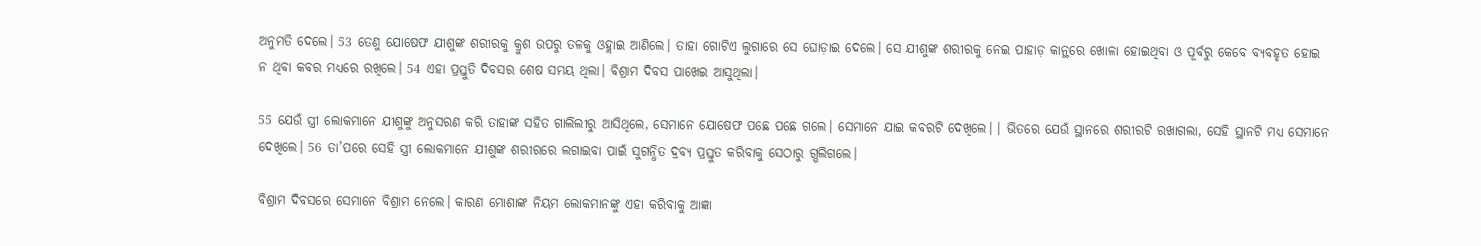ଅନୁମତି ଦେଲେ। 53 ତେଣୁ ଯୋଷେଫ ଯୀଶୁଙ୍କ ଶରୀରକୁ କ୍ରୁଶ ଉପରୁ ତଳକୁ ଓହ୍ଲାଇ ଆଣିଲେ। ତାହା ଗୋଟିଏ ଲୁଗାରେ ସେ ଘୋଡ଼ାଇ ଦେଲେ। ସେ ଯୀଶୁଙ୍କ ଶରୀରକୁ ନେଇ ପାହାଡ଼ କାନ୍ଥରେ ଖୋଳା ହୋଇଥିବା ଓ ପୂର୍ବରୁ କେବେ ବ୍ୟବହୃତ ହୋଇ ନ ଥିବା କବର ମଧ୍ୟରେ ରଖିଲେ। 54 ଏହା ପ୍ରସ୍ତୁତି ଦିବସର ଶେଷ ସମୟ ଥିଲା। ବିଶ୍ରାମ ଦିବସ ପାଖେଇ ଆସୁଥିଲା।

55 ଯେଉଁ ସ୍ତ୍ରୀ ଲୋକମାନେ ଯୀଶୁଙ୍କୁ ଅନୁସରଣ କରି ତାହାଙ୍କ ସହିତ ଗାଲିଲୀରୁ ଆସିଥିଲେ, ସେମାନେ ଯୋଷେଫ ପଛେ ପଛେ ଗଲେ। ସେମାନେ ଯାଇ କବରଟି ଦେଖିଲେ। । ଭିତରେ ଯେଉଁ ସ୍ଥାନରେ ଶରୀରଟି ରଖାଗଲା, ସେହି ସ୍ଥାନଟି ମଧ୍ୟ ସେମାନେ ଦେଖିଲେ। 56 ତା’ପରେ ସେହି ସ୍ତ୍ରୀ ଲୋକମାନେ ଯୀଶୁଙ୍କ ଶରୀରରେ ଲଗାଇବା ପାଇଁ ସୁଗନ୍ଧିତ ଦ୍ରବ୍ୟ ପ୍ରସ୍ତୁତ କରିବାକୁ ସେଠାରୁ ଗ୍ଭଲିଗଲେ।

ବିଶ୍ରାମ ଦିବସରେ ସେମାନେ ବିଶ୍ରାମ ନେଲେ। କାରଣ ମୋଶାଙ୍କ ନିୟମ ଲୋକମାନଙ୍କୁ ଏହା କରିବାକୁ ଆଜ୍ଞା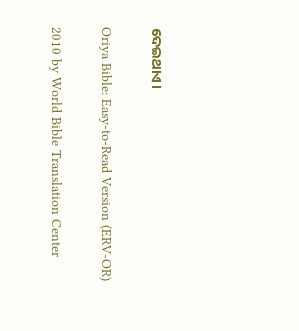ଦେଇଥାଏ।

Oriya Bible: Easy-to-Read Version (ERV-OR)

2010 by World Bible Translation Center